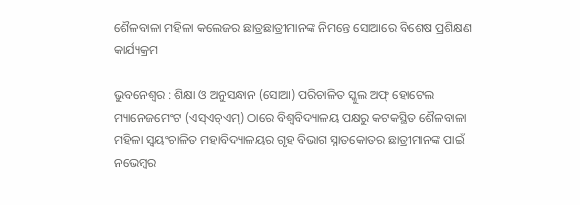ଶୈଳବାଳା ମହିଳା କଲେଜର ଛାତ୍ରଛାତ୍ରୀମାନଙ୍କ ନିମନ୍ତେ ସୋଆରେ ବିଶେଷ ପ୍ରଶିକ୍ଷଣ କାର୍ଯ୍ୟକ୍ରମ

ଭୁବନେଶ୍ୱର : ଶିକ୍ଷା ଓ ଅନୁସନ୍ଧାନ (ସୋଆ) ପରିଚାଳିତ ସ୍କୁଲ ଅଫ୍ ହୋଟେଲ ମ୍ୟାନେଜମେଂଟ (ଏସ୍‌ଏଚ୍‌ଏମ୍‌) ଠାରେ ବିଶ୍ୱବିଦ୍ୟାଳୟ ପକ୍ଷରୁ କଟକସ୍ଥିତ ଶୈଳବାଳା ମହିଳା ସ୍ୱୟଂଚାଳିତ ମହାବିଦ୍ୟାଳୟର ଗୃହ ବିଭାଗ ସ୍ନାତକୋତର ଛାତ୍ରୀମାନଙ୍କ ପାଇଁ ନଭେମ୍ବର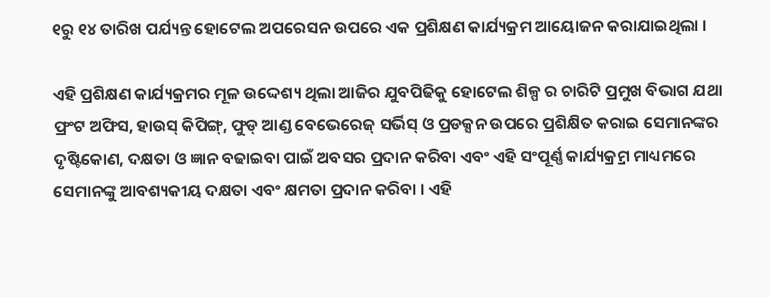୧ରୁ ୧୪ ତାରିଖ ପର୍ଯ୍ୟନ୍ତ ହୋଟେଲ ଅପରେସନ ଉପରେ ଏକ ପ୍ରଶିକ୍ଷଣ କାର୍ଯ୍ୟକ୍ରମ ଆୟୋଜନ କରାଯାଇଥିଲା ।

ଏହି ପ୍ରଶିକ୍ଷଣ କାର୍ଯ୍ୟକ୍ରମର ମୂଳ ଉଦ୍ଦେଶ୍ୟ ଥିଲା ଆଜିର ଯୁବପିଢିକୁ ହୋଟେଲ ଶିଳ୍ପ ର ଚାରିଟି ପ୍ରମୁଖ ବିଭାଗ ଯଥା ଫ୍ରଂଟ ଅଫିସ, ହାଉସ୍ କିପିଙ୍ଗ୍‌, ଫୁଡ୍ ଆଣ୍ଡ ବେଭେରେଜ୍ ସର୍ଭିସ୍ ଓ ପ୍ରଡକ୍ସନ ଉପରେ ପ୍ରଶିକ୍ଷିତ କରାଇ ସେମାନଙ୍କର ଦୃଷ୍ଟିକୋଣ, ଦକ୍ଷତା ଓ ଜ୍ଞାନ ବଢାଇବା ପାଇଁ ଅବସର ପ୍ରଦାନ କରିବା ଏବଂ ଏହି ସଂପୂର୍ଣ୍ଣ କାର୍ଯ୍ୟକ୍ର୍ରମ ମାଧ୍ୟମରେ ସେମାନଙ୍କୁ ଆବଶ୍ୟକୀୟ ଦକ୍ଷତା ଏବଂ କ୍ଷମତା ପ୍ରଦାନ କରିବା । ଏହି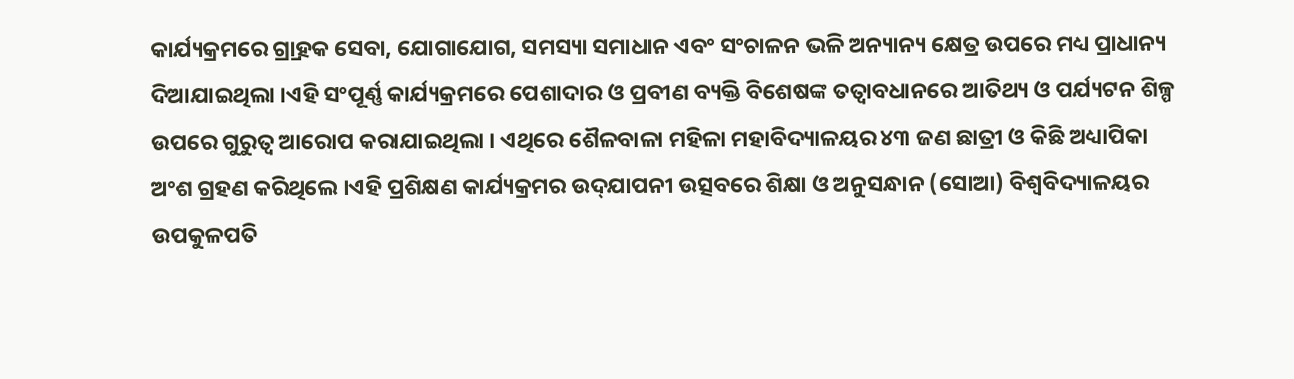କାର୍ଯ୍ୟକ୍ରମରେ ଗ୍ର୍ରାହକ ସେବା, ଯୋଗାଯୋଗ, ସମସ୍ୟା ସମାଧାନ ଏବଂ ସଂଚାଳନ ଭଳି ଅନ୍ୟାନ୍ୟ କ୍ଷେତ୍ର ଉପରେ ମଧ୍ୟ ପ୍ରାଧାନ୍ୟ ଦିଆଯାଇଥିଲା ।ଏହି ସଂପୂର୍ଣ୍ଣ କାର୍ଯ୍ୟକ୍ରମରେ ପେଶାଦାର ଓ ପ୍ରବୀଣ ବ୍ୟକ୍ତି ବିଶେଷଙ୍କ ତତ୍ୱାବଧାନରେ ଆତିଥ୍ୟ ଓ ପର୍ଯ୍ୟଟନ ଶିଳ୍ପ ଉପରେ ଗୁରୁତ୍ୱ ଆରୋପ କରାଯାଇଥିଲା । ଏଥିରେ ଶୈଳବାଳା ମହିଳା ମହାବିଦ୍ୟାଳୟର ୪୩ ଜଣ ଛାତ୍ରୀ ଓ କିଛି ଅଧ୍ୟାପିକା ଅଂଶ ଗ୍ରହଣ କରିଥିଲେ ।ଏହି ପ୍ରଶିକ୍ଷଣ କାର୍ଯ୍ୟକ୍ରମର ଉଦ୍‌ଯାପନୀ ଉତ୍ସବରେ ଶିକ୍ଷା ଓ ଅନୁସନ୍ଧାନ (ସୋଆ) ବିଶ୍ୱବିଦ୍ୟାଳୟର ଉପକୁଳପତି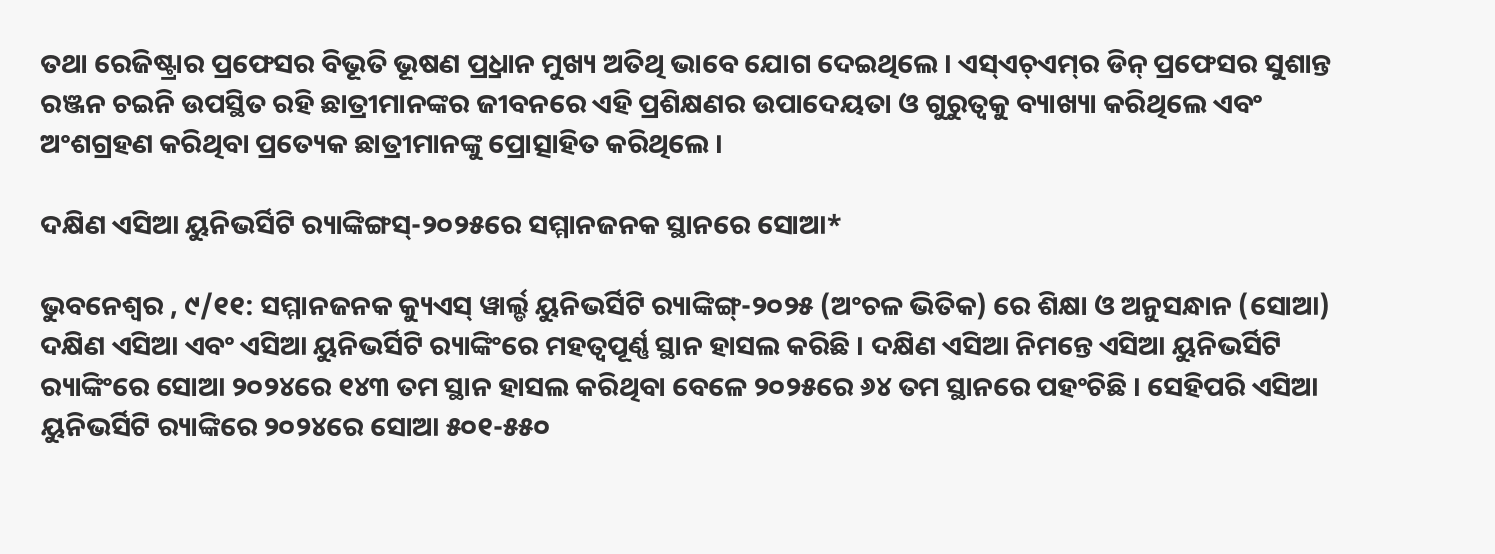ତଥା ରେଜିଷ୍ଟ୍ରାର ପ୍ରଫେସର ବିଭୂତି ଭୂଷଣ ପ୍ର୍ରଧାନ ମୁଖ୍ୟ ଅତିଥି ଭାବେ ଯୋଗ ଦେଇଥିଲେ । ଏସ୍‌ଏଚ୍‌ଏମ୍‌ର ଡିନ୍ ପ୍ରଫେସର ସୁଶାନ୍ତ ରଞ୍ଜନ ଚଇନି ଉପସ୍ଥିତ ରହି ଛାତ୍ରୀମାନଙ୍କର ଜୀବନରେ ଏହି ପ୍ରଶିକ୍ଷଣର ଉପାଦେୟତା ଓ ଗୁରୁତ୍ୱକୁ ବ୍ୟାଖ୍ୟା କରିଥିଲେ ଏବଂ ଅଂଶଗ୍ରହଣ କରିଥିବା ପ୍ରତ୍ୟେକ ଛାତ୍ରୀମାନଙ୍କୁ ପ୍ରୋତ୍ସାହିତ କରିଥିଲେ ।

ଦକ୍ଷିଣ ଏସିଆ ୟୁନିଭର୍ସିଟି ର‌୍ୟାଙ୍କିଙ୍ଗସ୍‌-୨୦୨୫ରେ ସମ୍ମାନଜନକ ସ୍ଥାନରେ ସୋଆ*

ଭୁବନେଶ୍ୱର , ୯/୧୧: ସମ୍ମାନଜନକ କ୍ୟୁଏସ୍ ୱାର୍ଲ୍ଡ ୟୁନିଭର୍ସିଟି ର‌୍ୟାଙ୍କିଙ୍ଗ୍‌-୨୦୨୫ (ଅଂଚଳ ଭିତିକ) ରେ ଶିକ୍ଷା ଓ ଅନୁସନ୍ଧାନ (ସୋଆ) ଦକ୍ଷିଣ ଏସିଆ ଏବଂ ଏସିଆ ୟୁନିଭର୍ସିଟି ର‌୍ୟାଙ୍କିଂରେ ମହତ୍ୱପୂର୍ଣ୍ଣ ସ୍ଥାନ ହାସଲ କରିଛି । ଦକ୍ଷିଣ ଏସିଆ ନିମନ୍ତେ ଏସିଆ ୟୁନିଭର୍ସିଟି ର‌୍ୟାଙ୍କିଂରେ ସୋଆ ୨୦୨୪ରେ ୧୪୩ ତମ ସ୍ଥାନ ହାସଲ କରିଥିବା ବେଳେ ୨୦୨୫ରେ ୬୪ ତମ ସ୍ଥାନରେ ପହଂଚିଛି । ସେହିପରି ଏସିଆ ୟୁନିଭର୍ସିଟି ର‌୍ୟାଙ୍କିରେ ୨୦୨୪ରେ ସୋଆ ୫୦୧-୫୫୦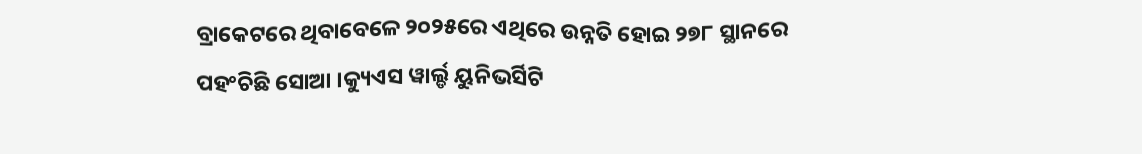ବ୍ରାକେଟରେ ଥିବାବେଳେ ୨୦୨୫ରେ ଏଥିରେ ଉନ୍ନତି ହୋଇ ୨୭୮ ସ୍ଥାନରେ ପହଂଚିଛି ସୋଆ ।କ୍ୟୁଏସ ୱାର୍ଲ୍ଡ ୟୁନିଭର୍ସିଟି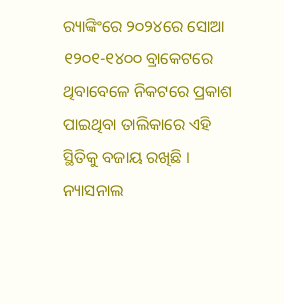ର‌୍ୟାଙ୍କିଂରେ ୨୦୨୪ରେ ସୋଆ ୧୨୦୧-୧୪୦୦ ବ୍ରାକେଟରେ ଥିବାବେଳେ ନିକଟରେ ପ୍ରକାଶ ପାଇଥିବା ତାଲିକାରେ ଏହି ସ୍ଥିତିକୁ ବଜାୟ ରଖିଛି । ନ୍ୟାସନାଲ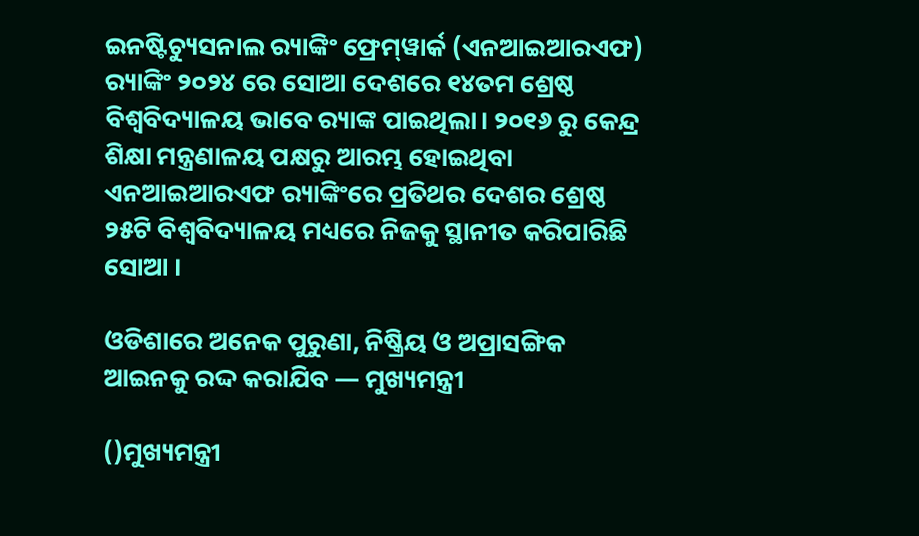ଇନଷ୍ଟିଚ୍ୟୁସନାଲ ର‌୍ୟାଙ୍କିଂ ଫ୍ରେମ୍‌ୱାର୍କ (ଏନଆଇଆରଏଫ) ର‌୍ୟାଙ୍କିଂ ୨୦୨୪ ରେ ସୋଆ ଦେଶରେ ୧୪ତମ ଶ୍ରେଷ୍ଠ ବିଶ୍ୱବିଦ୍ୟାଳୟ ଭାବେ ର‌୍ୟାଙ୍କ ପାଇଥିଲା। ୨୦୧୬ ରୁ କେନ୍ଦ୍ର ଶିକ୍ଷା ମନ୍ତ୍ରଣାଳୟ ପକ୍ଷରୁ ଆରମ୍ଭ ହୋଇଥିବା ଏନଆଇଆରଏଫ ର‌୍ୟାଙ୍କିଂରେ ପ୍ରତିଥର ଦେଶର ଶ୍ରେଷ୍ଠ ୨୫ଟି ବିଶ୍ୱବିଦ୍ୟାଳୟ ମଧ୍ୟରେ ନିଜକୁ ସ୍ଥାନୀତ କରିପାରିଛି ସୋଆ ।

ଓଡିଶାରେ ଅନେକ ପୁରୁଣା, ନିଷ୍କ୍ରିୟ ଓ ଅପ୍ରାସଙ୍ଗିକ ଆଇନକୁ ରଦ୍ଦ କରାଯିବ — ମୁଖ୍ୟମନ୍ତ୍ରୀ

()ମୁଖ୍ୟମନ୍ତ୍ରୀ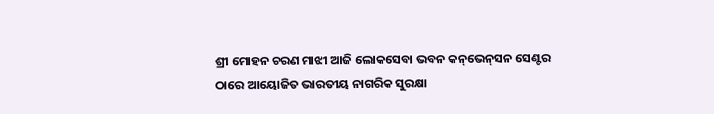ଶ୍ରୀ ମୋହନ ଚରଣ ମାଝୀ ଆଜି ଲୋକସେବା ଭବନ କନ୍‌ଭେନ୍‌ସନ ସେଣ୍ଟର ଠାରେ ଆୟୋଜିତ ଭାରତୀୟ ନାଗରିକ ସୁରକ୍ଷା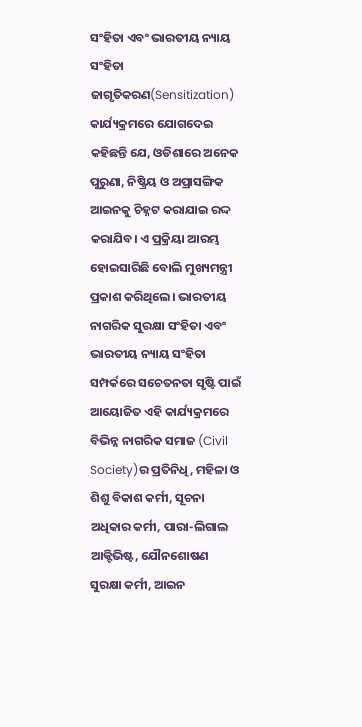ସଂହିତା ଏବଂ ଭାରତୀୟ ନ୍ୟାୟ ସଂହିତା ଜାଗୃତିକରଣ(Sensitization) କାର୍ଯ୍ୟକ୍ରମରେ ଯୋଗଦେଇ କହିଛନ୍ତି ଯେ, ଓଡିଶାରେ ଅନେକ ପୁରୁଣା, ନିଷ୍କ୍ରିୟ ଓ ଅପ୍ରାସଙ୍ଗିକ ଆଇନକୁ ଚିହ୍ନଟ କରାଯାଇ ରଦ୍ଦ କରାଯିବ। ଏ ପ୍ରକ୍ରିୟା ଆରମ୍ଭ ହୋଇସାରିଛି ବୋଲି ମୁଖ୍ୟମନ୍ତ୍ରୀ ପ୍ରକାଶ କରିଥିଲେ। ଭାରତୀୟ ନାଗରିକ ସୁରକ୍ଷା ସଂହିତା ଏବଂ ଭାରତୀୟ ନ୍ୟାୟ ସଂହିତା ସମ୍ପର୍କରେ ସଚେତନତା ସୃଷ୍ଟି ପାଇଁ ଆୟୋଜିତ ଏହି କାର୍ଯ୍ୟକ୍ରମରେ ବିଭିନ୍ନ ନାଗରିକ ସମାଜ (Civil Society)ର ପ୍ରତିନିଧି, ମହିଳା ଓ ଶିଶୁ ବିକାଶ କର୍ମୀ, ସୂଚନା ଅଧିକାର କର୍ମୀ, ପାରା-ଲିଗାଲ ଆକ୍ଟିଭିଷ୍ଟ, ଯୌନଶୋଷଣ ସୁରକ୍ଷା କର୍ମୀ, ଆଇନ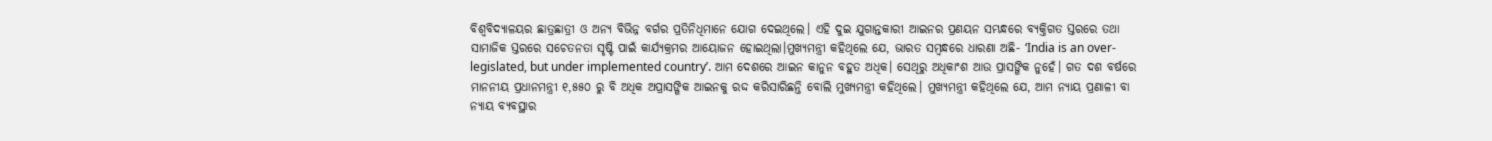ବିଶ୍ୱବିଦ୍ୟାଳୟର ଛାତ୍ରଛାତ୍ରୀ ଓ ଅନ୍ୟ ବିଭିନ୍ନ ବର୍ଗର ପ୍ରତିନିଧିମାନେ ଯୋଗ ଦେଇଥିଲେ। ଏହି ଦୁଇ ଯୁଗାନ୍ତକାରୀ ଆଇନର ପ୍ରଣୟନ ସମ୍ଭନ୍ଧରେ ବ୍ୟକ୍ତିଗତ ସ୍ତରରେ ତଥା ସାମାଜିକ ସ୍ତରରେ ସଚେତନତା ସୃଷ୍ଟି ପାଇଁ କାର୍ଯ୍ୟକ୍ରମର ଆୟୋଜନ ହୋଇଥିଲା।ମୁଖ୍ୟମନ୍ତ୍ରୀ କହିଥିଲେ ଯେ, ଭାରତ ସମ୍ବନ୍ଧରେ ଧାରଣା ଅଛି- ‘India is an over-legislated, but under implemented country’. ଆମ ଦେଶରେ ଆଇନ କାନୁନ ବହୁତ ଅଧିକ। ସେଥିରୁ ଅଧିକାଂଶ ଆଉ ପ୍ରାସଙ୍ଗିକ ନୁହେଁ। ଗତ ଦଶ ବର୍ଷରେ ମାନନୀୟ ପ୍ରଧାନମନ୍ତ୍ରୀ ୧,୫୫୦ ରୁ ବି ଅଧିକ ଅପ୍ରାସଙ୍ଗିକ ଆଇନକୁ ରଦ୍ଦ କରିସାରିଛନ୍ତି ବୋଲି ମୁଖ୍ୟମନ୍ତ୍ରୀ କହିଥିଲେ। ମୁଖ୍ୟମନ୍ତ୍ରୀ କହିଥିଲେ ଯେ, ଆମ ନ୍ୟାୟ ପ୍ରଣାଳୀ ବା ନ୍ୟାୟ ବ୍ୟବସ୍ଥାର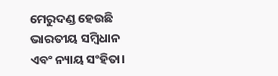ମେରୁଦଣ୍ଡ ହେଉଛି ଭାରତୀୟ ସମ୍ବିଧାନ ଏବଂ ନ୍ୟାୟ ସଂହିତା।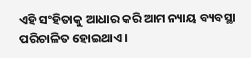ଏହି ସଂହିତାକୁ ଆଧାର କରି ଆମ ନ୍ୟାୟ ବ୍ୟବସ୍ଥା ପରିଚାଳିତ ହୋଇଥାଏ।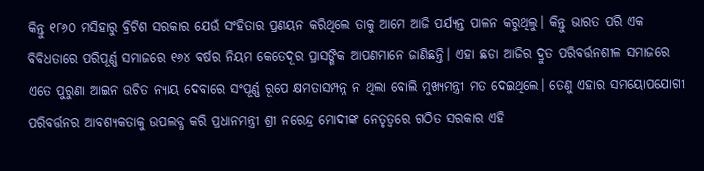କିନ୍ତୁ ୧୮୬୦ ମସିହାରୁ ବ୍ରିଟିଶ ସରକାର ଯେଉଁ ସଂହିତାର ପ୍ରଣୟନ କରିଥିଲେ ତାକୁ ଆମେ ଆଜି ପର୍ଯ୍ୟନ୍ତ ପାଳନ କରୁଥିଲୁ। କିନ୍ତୁ ଭାରତ ପରି ଏକ ବିବିଧତାରେ ପରିପୂର୍ଣ୍ଣ ସମାଜରେ ୧୬୪ ବର୍ଷର ନିୟମ କେତେଦୂର ପ୍ରାସଙ୍ଗିକ ଆପଣମାନେ ଜାଣିଛନ୍ତି। ଏହା ଛଡା ଆଜିର ଦ୍ରୁତ ପରିବର୍ତ୍ତନଶୀଳ ସମାଜରେ ଏତେ ପୁରୁଣା ଆଇନ ଉଚିତ ନ୍ୟାୟ ଦେବାରେ ସଂପୂର୍ଣ୍ଣ ରୂପେ କ୍ଷମତାସମ୍ପନ୍ନ ନ ଥିଲା ବୋଲି ମୁଖ୍ୟମନ୍ତ୍ରୀ ମତ ଦେଇଥିଲେ। ତେଣୁ ଏହାର ସମୟୋପଯୋଗୀ ପରିବର୍ତ୍ତନର ଆବଶ୍ୟକତାକୁ ଉପଲବ୍ଧ କରି ପ୍ରଧାନମନ୍ତ୍ରୀ ଶ୍ରୀ ନରେନ୍ଦ୍ର ମୋଦୀଙ୍କ ନେତୃତ୍ୱରେ ଗଠିତ ସରକାର ଏହି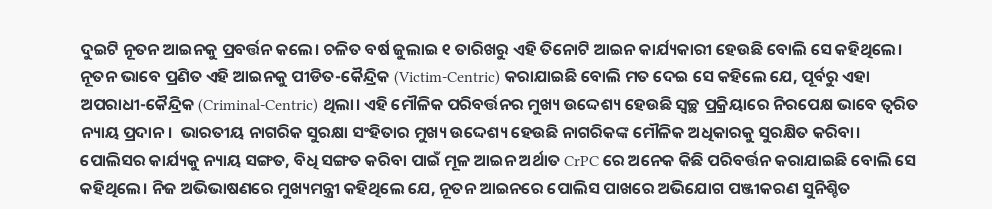ଦୁଇଟି ନୂତନ ଆଇନକୁ ପ୍ରବର୍ତ୍ତନ କଲେ। ଚଳିତ ବର୍ଷ ଜୁଲାଇ ୧ ତାରିଖରୁ ଏହି ତିନୋଟି ଆଇନ କାର୍ଯ୍ୟକାରୀ ହେଉଛି ବୋଲି ସେ କହିଥିଲେ। ନୂତନ ଭାବେ ପ୍ରଣିତ ଏହି ଆଇନକୁ ପୀଡିତ-କୈନ୍ଦ୍ରିକ (Victim-Centric) କରାଯାଇଛି ବୋଲି ମତ ଦେଇ ସେ କହିଲେ ଯେ, ପୂର୍ବରୁ ଏହା ଅପରାଧୀ-କୈନ୍ଦ୍ରିକ (Criminal-Centric) ଥିଲା। ଏହି ମୌଳିକ ପରିବର୍ତ୍ତନର ମୁଖ୍ୟ ଉଦ୍ଦେଶ୍ୟ ହେଉଛି ସ୍ଵଚ୍ଛ ପ୍ରକ୍ରିୟାରେ ନିରପେକ୍ଷ ଭାବେ ତ୍ଵରିତ ନ୍ୟାୟ ପ୍ରଦାନ।  ଭାରତୀୟ ନାଗରିକ ସୁରକ୍ଷା ସଂହିତାର ମୁଖ୍ୟ ଉଦ୍ଦେଶ୍ୟ ହେଉଛି ନାଗରିକଙ୍କ ମୌଳିକ ଅଧିକାରକୁ ସୁରକ୍ଷିତ କରିବା। ପୋଲିସର କାର୍ଯ୍ୟକୁ ନ୍ୟାୟ ସଙ୍ଗତ, ବିଧି ସଙ୍ଗତ କରିବା ପାଇଁ ମୂଳ ଆଇନ ଅର୍ଥାତ CrPC ରେ ଅନେକ କିଛି ପରିବର୍ତ୍ତନ କରାଯାଇଛି ବୋଲି ସେ କହିଥିଲେ। ନିଜ ଅଭିଭାଷଣରେ ମୁଖ୍ୟମନ୍ତ୍ରୀ କହିଥିଲେ ଯେ, ନୂତନ ଆଇନରେ ପୋଲିସ ପାଖରେ ଅଭିଯୋଗ ପଞ୍ଜୀକରଣ ସୁନିଶ୍ଚିତ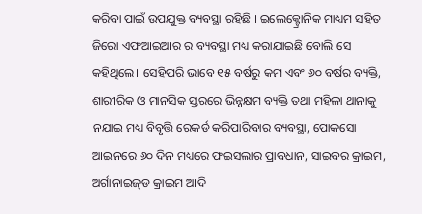କରିବା ପାଇଁ ଉପଯୁକ୍ତ ବ୍ୟବସ୍ଥା ରହିଛି । ଇଲେକ୍ଟ୍ରୋନିକ ମାଧ୍ୟମ ସହିତ ଜିରୋ ଏଫଆଇଆର ର ବ୍ୟବସ୍ଥା ମଧ୍ୟ କରାଯାଇଛି ବୋଲି ସେ କହିଥିଲେ। ସେହିପରି ଭାବେ ୧୫ ବର୍ଷରୁ କମ ଏବଂ ୬୦ ବର୍ଷର ବ୍ୟକ୍ତି, ଶାରୀରିକ ଓ ମାନସିକ ସ୍ତରରେ ଭିନ୍ନକ୍ଷମ ବ୍ୟକ୍ତି ତଥା ମହିଳା ଥାନାକୁ ନଯାଇ ମଧ୍ୟ ବିବୃତ୍ତି ରେକର୍ଡ କରିପାରିବାର ବ୍ୟବସ୍ଥା, ପୋକସୋ ଆଇନରେ ୬୦ ଦିନ ମଧ୍ୟରେ ଫଇସଲାର ପ୍ରାବଧାନ, ସାଇବର କ୍ରାଇମ, ଅର୍ଗାନାଇଜ୍‌ଡ କ୍ରାଇମ ଆଦି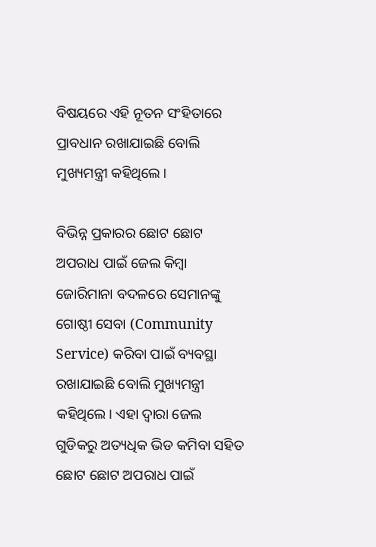ବିଷୟରେ ଏହି ନୂତନ ସଂହିତାରେ ପ୍ରାବଧାନ ରଖାଯାଇଛି ବୋଲି ମୁଖ୍ୟମନ୍ତ୍ରୀ କହିଥିଲେ।

ବିଭିନ୍ନ ପ୍ରକାରର ଛୋଟ ଛୋଟ ଅପରାଧ ପାଇଁ ଜେଲ କିମ୍ବା ଜୋରିମାନା ବଦଳରେ ସେମାନଙ୍କୁ ଗୋଷ୍ଠୀ ସେବା (Community Service) କରିବା ପାଇଁ ବ୍ୟବସ୍ଥା ରଖାଯାଇଛି ବୋଲି ମୁଖ୍ୟମନ୍ତ୍ରୀ କହିଥିଲେ। ଏହା ଦ୍ୱାରା ଜେଲ ଗୁଡିକରୁ ଅତ୍ୟଧିକ ଭିଡ କମିବା ସହିତ ଛୋଟ ଛୋଟ ଅପରାଧ ପାଇଁ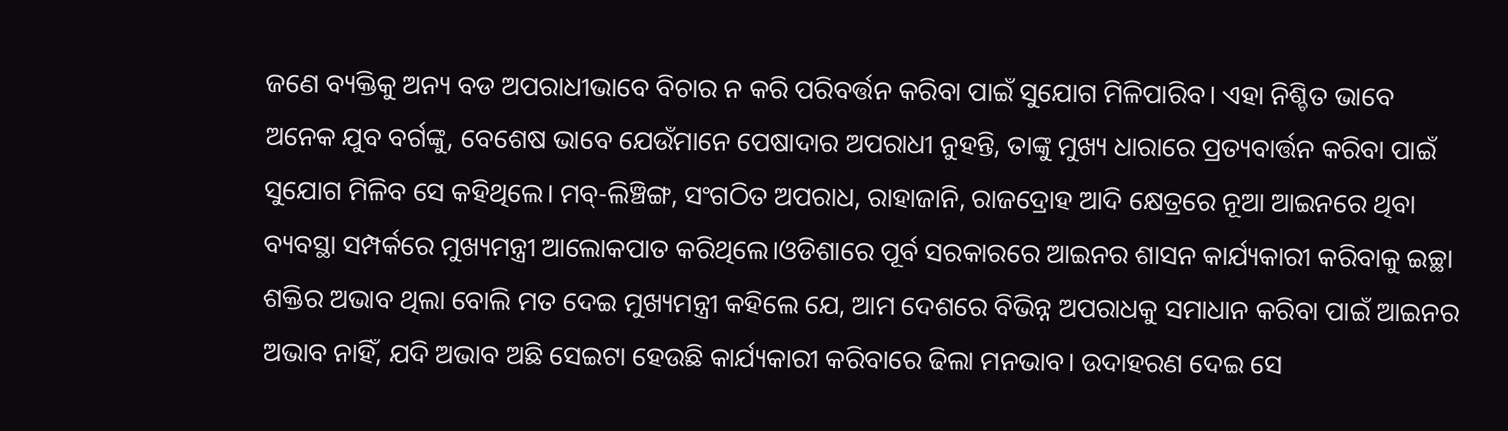ଜଣେ ବ୍ୟକ୍ତିକୁ ଅନ୍ୟ ବଡ ଅପରାଧୀଭାବେ ବିଚାର ନ କରି ପରିବର୍ତ୍ତନ କରିବା ପାଇଁ ସୁଯୋଗ ମିଳିପାରିବ। ଏହା ନିଶ୍ଚିତ ଭାବେ ଅନେକ ଯୁବ ବର୍ଗଙ୍କୁ, ବେଶେଷ ଭାବେ ଯେଉଁମାନେ ପେଷାଦାର ଅପରାଧୀ ନୁହନ୍ତି, ତାଙ୍କୁ ମୁଖ୍ୟ ଧାରାରେ ପ୍ରତ୍ୟବାର୍ତ୍ତନ କରିବା ପାଇଁ ସୁଯୋଗ ମିଳିବ ସେ କହିଥିଲେ। ମବ୍-ଲିଞ୍ଚିଙ୍ଗ, ସଂଗଠିତ ଅପରାଧ, ରାହାଜାନି, ରାଜଦ୍ରୋହ ଆଦି କ୍ଷେତ୍ରରେ ନୂଆ ଆଇନରେ ଥିବା ବ୍ୟବସ୍ଥା ସମ୍ପର୍କରେ ମୁଖ୍ୟମନ୍ତ୍ରୀ ଆଲୋକପାତ କରିଥିଲେ।ଓଡିଶାରେ ପୂର୍ବ ସରକାରରେ ଆଇନର ଶାସନ କାର୍ଯ୍ୟକାରୀ କରିବାକୁ ଇଚ୍ଛା ଶକ୍ତିର ଅଭାବ ଥିଲା ବୋଲି ମତ ଦେଇ ମୁଖ୍ୟମନ୍ତ୍ରୀ କହିଲେ ଯେ, ଆମ ଦେଶରେ ବିଭିନ୍ନ ଅପରାଧକୁ ସମାଧାନ କରିବା ପାଇଁ ଆଇନର ଅଭାବ ନାହିଁ, ଯଦି ଅଭାବ ଅଛି ସେଇଟା ହେଉଛି କାର୍ଯ୍ୟକାରୀ କରିବାରେ ଢିଲା ମନଭାବ। ଉଦାହରଣ ଦେଇ ସେ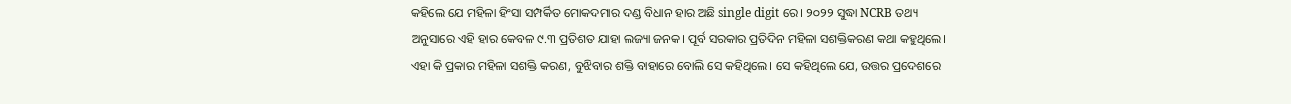କହିଲେ ଯେ ମହିଳା ହିଂସା ସମ୍ପର୍କିତ ମୋକଦମାର ଦଣ୍ଡ ବିଧାନ ହାର ଅଛି single digit ରେ। ୨୦୨୨ ସୁଦ୍ଧା NCRB ତଥ୍ୟ ଅନୁସାରେ ଏହି ହାର କେବଳ ୯.୩ ପ୍ରତିଶତ ଯାହା ଲଜ୍ୟା ଜନକ। ପୂର୍ବ ସରକାର ପ୍ରତିଦିନ ମହିଳା ସଶକ୍ତିକରଣ କଥା କହୁଥିଲେ। ଏହା କି ପ୍ରକାର ମହିଳା ସଶକ୍ତି କରଣ, ବୁଝିବାର ଶକ୍ତି ବାହାରେ ବୋଲି ସେ କହିଥିଲେ। ସେ କହିଥିଲେ ଯେ, ଉତ୍ତର ପ୍ରଦେଶରେ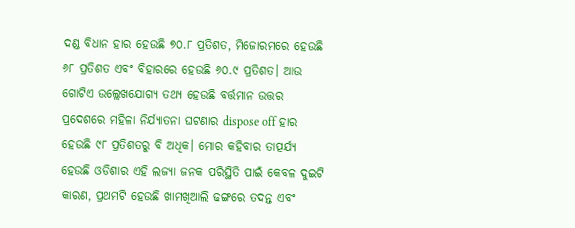ଦଣ୍ଡ ବିଧାନ ହାର ହେଉଛି ୭୦.୮ ପ୍ରତିଶତ, ମିଜୋରମରେ ହେଉଛି ୬୮ ପ୍ରତିଶତ ଏବଂ ବିହାରରେ ହେଉଛି ୬୦.୯ ପ୍ରତିଶତ। ଆଉ ଗୋଟିଏ ଉଲ୍ଲେଖଯୋଗ୍ୟ ତଥ୍ୟ ହେଉଛି ବର୍ତ୍ତମାନ ଉତ୍ତର ପ୍ରଦେଶରେ ମହିଳା ନିର୍ଯ୍ୟାତନା ଘଟଣାର dispose off ହାର ହେଉଛି ୯୮ ପ୍ରତିଶତରୁ ବି ଅଧିକ। ମୋର କହିବାର ତାତ୍ପର୍ଯ୍ୟ ହେଉଛି ଓଡିଶାର ଏହି ଲଜ୍ୟା ଜନକ ପରିସ୍ଥିତି ପାଇଁ କେବଳ ଦୁଇଟି କାରଣ, ପ୍ରଥମଟି ହେଉଛି ଖାମଖିଆଲି ଢଙ୍ଗରେ ତଦନ୍ତ ଏବଂ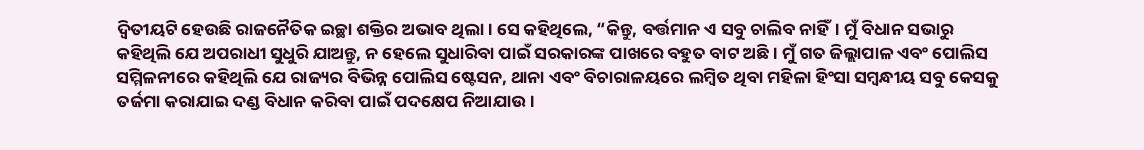ଦ୍ଵିତୀୟଟି ହେଉଛି ରାଜନୈତିକ ଇଚ୍ଛା ଶକ୍ତିର ଅଭାବ ଥିଲା। ସେ କହିଥିଲେ, “କିନ୍ତୁ, ବର୍ତ୍ତମାନ ଏ ସବୁ ଚାଲିବ ନାହିଁ। ମୁଁ ବିଧାନ ସଭାରୁ କହିଥିଲି ଯେ ଅପରାଧୀ ସୁଧୁରି ଯାଅନ୍ତୁ, ନ ହେଲେ ସୁଧାରିବା ପାଇଁ ସରକାରଙ୍କ ପାଖରେ ବହୁତ ବାଟ ଅଛି। ମୁଁ ଗତ ଜିଲ୍ଲାପାଳ ଏବଂ ପୋଲିସ ସମ୍ମିଳନୀରେ କହିଥିଲି ଯେ ରାଜ୍ୟର ବିଭିନ୍ନ ପୋଲିସ ଷ୍ଟେସନ, ଥାନା ଏବଂ ବିଚାରାଳୟରେ ଲମ୍ବିତ ଥିବା ମହିଳା ହିଂସା ସମ୍ବନ୍ଧୀୟ ସବୁ କେସକୁ ତର୍ଜମା କରାଯାଇ ଦଣ୍ଡ ବିଧାନ କରିବା ପାଇଁ ପଦକ୍ଷେପ ନିଆଯାଉ।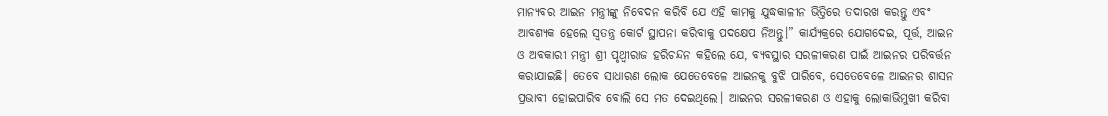ମାନ୍ୟବର ଆଇନ ମନ୍ତ୍ରୀଙ୍କୁ ନିବେଦନ କରିବି ଯେ ଏହି କାମକୁ ଯୁଦ୍ଧକାଳୀନ ଭିତ୍ତିରେ ତଦାରଖ କରନ୍ତୁ ଏବଂ ଆବଶ୍ୟକ ହେଲେ ସ୍ୱତନ୍ତ୍ର କୋର୍ଟ ସ୍ଥାପନା କରିବାକୁ ପଦକ୍ଷେପ ନିଅନ୍ତୁ।” କାର୍ଯ୍ୟକ୍ରରେ ଯୋଗଦେଇ, ପୂର୍ତ୍ତ, ଆଇନ ଓ ଅବକାରୀ ମନ୍ତ୍ରୀ ଶ୍ରୀ ପୃଥ୍ୱୀରାଜ ହରିଚନ୍ଦନ କହିଲେ ଯେ, ବ୍ୟବସ୍ଥାର ସରଳୀକରଣ ପାଇଁ ଆଇନର ପରିବର୍ତ୍ତନ କରାଯାଇଛି। ତେବେ ସାଧାରଣ ଲୋକ ଯେତେବେଳେ ଆଇନକୁ ବୁଝି ପାରିବେ, ସେତେବେଳେ ଆଇନର ଶାସନ ପ୍ରଭାବୀ ହୋଇପାରିବ ବୋଲି ସେ ମତ ଦେଇଥିଲେ। ଆଇନର ସରଳୀକରଣ ଓ ଏହାକୁ ଲୋକାଭିମୁଖୀ କରିବା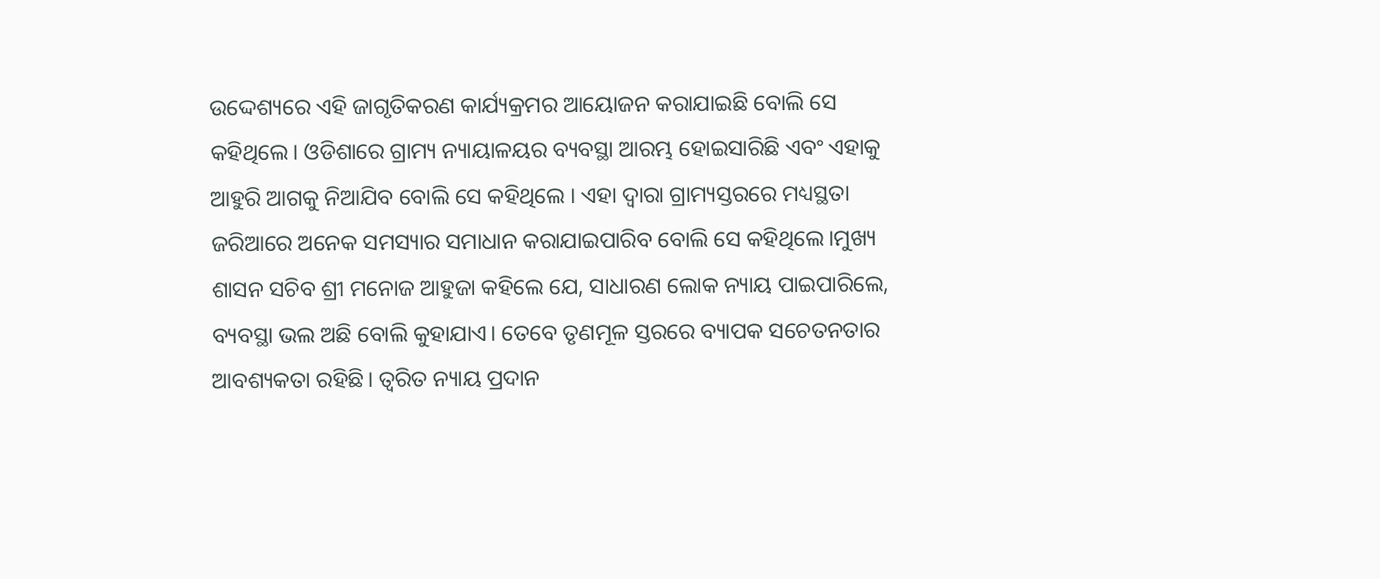ଉଦ୍ଦେଶ୍ୟରେ ଏହି ଜାଗୃତିକରଣ କାର୍ଯ୍ୟକ୍ରମର ଆୟୋଜନ କରାଯାଇଛି ବୋଲି ସେ କହିଥିଲେ। ଓଡିଶାରେ ଗ୍ରାମ୍ୟ ନ୍ୟାୟାଳୟର ବ୍ୟବସ୍ଥା ଆରମ୍ଭ ହୋଇସାରିଛି ଏବଂ ଏହାକୁ ଆହୁରି ଆଗକୁ ନିଆଯିବ ବୋଲି ସେ କହିଥିଲେ । ଏହା ଦ୍ୱାରା ଗ୍ରାମ୍ୟସ୍ତରରେ ମଧ୍ୟସ୍ଥତା ଜରିଆରେ ଅନେକ ସମସ୍ୟାର ସମାଧାନ କରାଯାଇପାରିବ ବୋଲି ସେ କହିଥିଲେ।ମୁଖ୍ୟ ଶାସନ ସଚିବ ଶ୍ରୀ ମନୋଜ ଆହୁଜା କହିଲେ ଯେ, ସାଧାରଣ ଲୋକ ନ୍ୟାୟ ପାଇପାରିଲେ, ବ୍ୟବସ୍ଥା ଭଲ ଅଛି ବୋଲି କୁହାଯାଏ। ତେବେ ତୃଣମୂଳ ସ୍ତରରେ ବ୍ୟାପକ ସଚେତନତାର ଆବଶ୍ୟକତା ରହିଛି। ତ୍ୱରିତ ନ୍ୟାୟ ପ୍ରଦାନ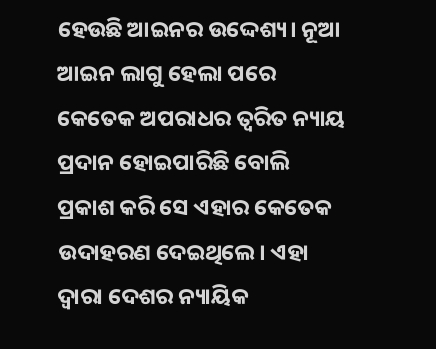ହେଉଛି ଆଇନର ଉଦ୍ଦେଶ୍ୟ। ନୂଆ ଆଇନ ଲାଗୁ ହେଲା ପରେ କେତେକ ଅପରାଧର ତ୍ୱରିତ ନ୍ୟାୟ ପ୍ରଦାନ ହୋଇପାରିଛି ବୋଲି ପ୍ରକାଶ କରି ସେ ଏହାର କେତେକ ଉଦାହରଣ ଦେଇଥିଲେ। ଏହା ଦ୍ୱାରା ଦେଶର ନ୍ୟାୟିକ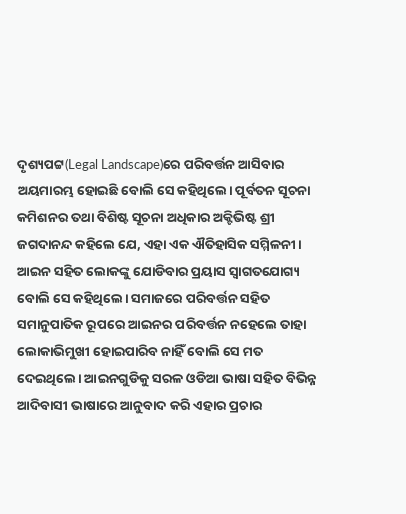ଦୃଶ୍ୟପଟ୍ଟ(Legal Landscape)ରେ ପରିବର୍ତ୍ତନ ଆସିବାର ଅୟମାରମ୍ଭ ହୋଇଛି ବୋଲି ସେ କହିଥିଲେ। ପୂର୍ବତନ ସୂଚନା କମିଶନର ତଥା ବିଶିଷ୍ଟ ସୂଚନା ଅଧିକାର ଅକ୍ଟିଭିଷ୍ଟ ଶ୍ରୀ ଜଗଦାନନ୍ଦ କହିଲେ ଯେ, ଏହା ଏକ ଐତିହାସିକ ସମ୍ମିଳନୀ। ଆଇନ ସହିତ ଲୋକଙ୍କୁ ଯୋଡିବାର ପ୍ରୟାସ ସ୍ୱାଗତଯୋଗ୍ୟ ବୋଲି ସେ କହିଥିଲେ। ସମାଜରେ ପରିବର୍ତ୍ତନ ସହିତ ସମାନୁପାତିକ ରୂପରେ ଆଇନର ପରିବର୍ତ୍ତନ ନହେଲେ ତାହା ଲୋକାଭିମୁଖୀ ହୋଇପାରିବ ନାହିଁ ବୋଲି ସେ ମତ ଦେଇଥିଲେ। ଆଇନଗୁଡିକୁ ସରଳ ଓଡିଆ ଭାଷା ସହିତ ବିଭିନ୍ନ ଆଦିବାସୀ ଭାଷାରେ ଆନୁବାଦ କରି ଏହାର ପ୍ରଚାର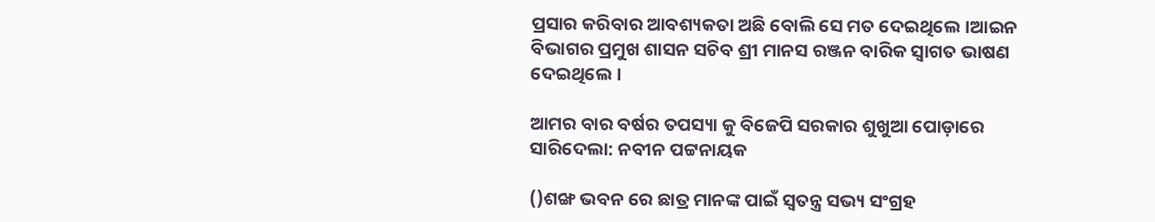ପ୍ରସାର କରିବାର ଆବଶ୍ୟକତା ଅଛି ବୋଲି ସେ ମତ ଦେଇଥିଲେ।ଆଇନ ବିଭାଗର ପ୍ରମୁଖ ଶାସନ ସଚିବ ଶ୍ରୀ ମାନସ ରଞ୍ଜନ ବାରିକ ସ୍ୱାଗତ ଭାଷଣ ଦେଇଥିଲେ।

ଆମର ବାର ବର୍ଷର ତପସ୍ୟା କୁ ବିଜେପି ସରକାର ଶୁଖୁଆ ପୋଡ଼ାରେ ସାରିଦେଲା: ନବୀନ ପଟ୍ଟନାୟକ

()ଶଙ୍ଖ ଭବନ ରେ ଛାତ୍ର ମାନଙ୍କ ପାଇଁ ସ୍ୱତନ୍ତ୍ର ସଭ୍ୟ ସଂଗ୍ରହ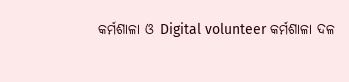କର୍ମଶାଳା ଓ Digital volunteer କର୍ମଶାଳା ଦଳ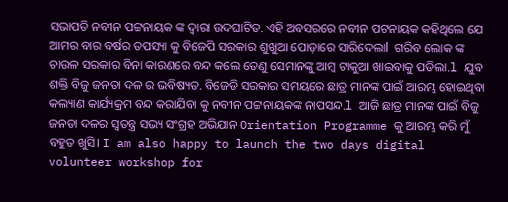ସଭାପତି ନବୀନ ପଟ୍ଟନାୟକ ଙ୍କ ଦ୍ୱାରା ଉଦଘାଟିତ. ଏହି ଅବସରରେ ନବୀନ ପଟନାୟକ କହିଥିଲେ ଯେ ଆମର ବାର ବର୍ଷର ତପସ୍ୟା କୁ ବିଜେପି ସରକାର ଶୁଖୁଆ ପୋଡ଼ାରେ ସାରିଦେଲାl  ଗରିବ ଲୋକ ଙ୍କ ଚାଉଳ ସରକାର ବିନା କାରଣରେ ବନ୍ଦ କଲେ ତେଣୁ ସେମାନଙ୍କୁ ଆମ୍ବ ଟାକୁଆ ଖାଇବାକୁ ପଡିଲା.l ଯୁବ ଶକ୍ତି ବିଜୁ ଜନତା ଦଳ ର ଭବିଷ୍ୟତ. ବିଜେଡି ସରକାର ସମୟରେ ଛାତ୍ର ମାନଙ୍କ ପାଇଁ ଆରମ୍ଭ ହୋଇଥିବା କଲ୍ୟାଣ କାର୍ଯ୍ୟକ୍ରମ ବନ୍ଦ କରାଯିବା କୁ ନବୀନ ପଟ୍ଟନାୟକଙ୍କ ନାପସନ୍ଦ.l ଆଜି ଛାତ୍ର ମାନଙ୍କ ପାଇଁ ବିଜୁ ଜନତା ଦଳର ସ୍ୱତନ୍ତ୍ର ସଭ୍ୟ ସଂଗ୍ରହ ଅଭିଯାନ Orientation Programme କୁ ଆରମ୍ଭ କରି ମୁଁ ବହୁତ ଖୁସି। I am also happy to launch the two days digital volunteer workshop for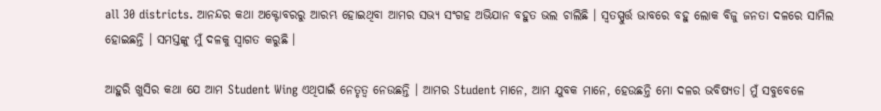all 30 districts. ଆନନ୍ଦର କଥା ଅକ୍ଟୋବରରୁ ଆରମ୍ଭ ହୋଇଥିବା ଆମର ସଭ୍ୟ ସଂଗହ ଅଭିଯାନ ବହୁତ ଭଲ ଚାଲିଛି । ସ୍ୱତସ୍ପୁର୍ତ୍ତ ଭାବରେ ବହୁ ଲୋକ ବିଜୁ ଜନତା ଦଳରେ ସାମିଲ ହୋଇଛନ୍ତି । ସମସ୍ତଙ୍କୁ ମୁଁ ଦଳକୁ ସ୍ୱାଗତ କରୁଛି ।

ଆହୁରି ଖୁସିର କଥା ଯେ ଆମ Student Wing ଏଥିପାଇଁ ନେତୃତ୍ୱ ନେଉଛନ୍ତି । ଆମର Student ମାନେ, ଆମ ଯୁବକ ମାନେ, ହେଉଛନ୍ତି ମୋ ଦଳର ଭବିଷ୍ୟତ। ମୁଁ ସବୁବେଳେ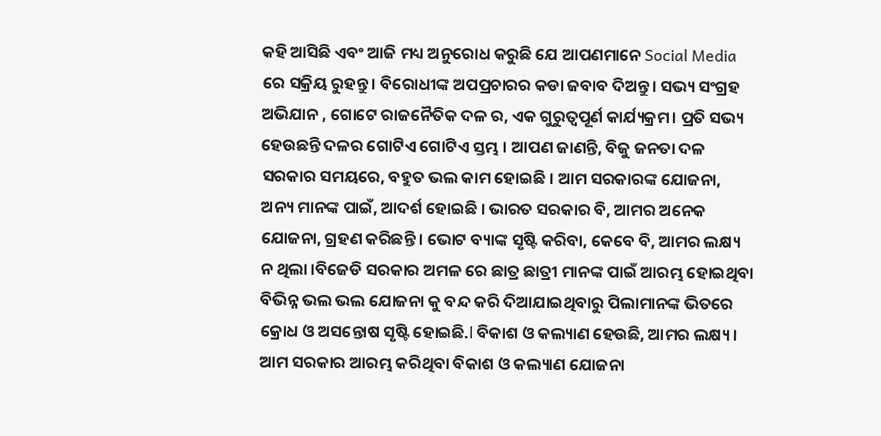କହି ଆସିଛି ଏବଂ ଆଜି ମଧ୍ୟ ଅନୁରୋଧ କରୁଛି ଯେ ଆପଣମାନେ Social Media ରେ ସକ୍ରିୟ ରୁହନ୍ତୁ। ବିରୋଧୀଙ୍କ ଅପପ୍ରଚାରର କଡା ଜବାବ ଦିଅନ୍ତୁ। ସଭ୍ୟ ସଂଗ୍ରହ ଅଭିଯାନ , ଗୋଟେ ରାଜନୈତିକ ଦଳ ର, ଏକ ଗୁରୁତ୍ୱପୂର୍ଣ କାର୍ଯ୍ୟକ୍ରମ। ପ୍ରତି ସଭ୍ୟ ହେଉଛନ୍ତି ଦଳର ଗୋଟିଏ ଗୋଟିଏ ସ୍ତମ୍ଭ । ଆପଣ ଜାଣନ୍ତି, ବିଜୁ ଜନତା ଦଳ ସରକାର ସମୟରେ, ବହୁତ ଭଲ କାମ ହୋଇଛି । ଆମ ସରକାରଙ୍କ ଯୋଜନା, ଅନ୍ୟ ମାନଙ୍କ ପାଇଁ, ଆଦର୍ଶ ହୋଇଛି । ଭାରତ ସରକାର ବି, ଆମର ଅନେକ ଯୋଜନା, ଗ୍ରହଣ କରିଛନ୍ତି । ଭୋଟ ବ୍ୟାଙ୍କ ସୃଷ୍ଟି କରିବା, କେବେ ବି, ଆମର ଲକ୍ଷ୍ୟ ନ ଥିଲା ।ବିଜେଡି ସରକାର ଅମଳ ରେ ଛାତ୍ର ଛାତ୍ରୀ ମାନଙ୍କ ପାଇଁ ଆରମ୍ଭ ହୋଇଥିବା ବିଭିନ୍ନ ଭଲ ଭଲ ଯୋଜନା କୁ ବନ୍ଦ କରି ଦିଆଯାଇଥିବାରୁ ପିଲାମାନଙ୍କ ଭିତରେ କ୍ରୋଧ ଓ ଅସନ୍ତୋଷ ସୃଷ୍ଟି ହୋଇଛି.l ବିକାଶ ଓ କଲ୍ୟାଣ ହେଉଛି, ଆମର ଲକ୍ଷ୍ୟ । ଆମ ସରକାର ଆରମ୍ଭ କରିଥିବା ବିକାଶ ଓ କଲ୍ୟାଣ ଯୋଜନା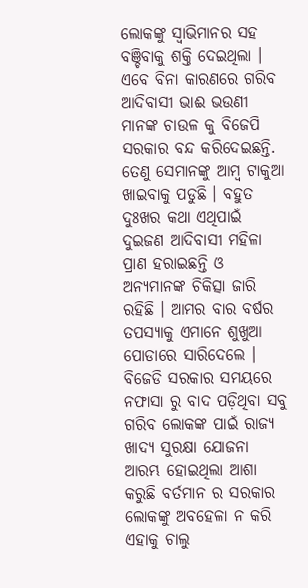ଲୋକଙ୍କୁ ସ୍ୱାଭିମାନର ସହ ବଞ୍ଚିବାକୁ ଶକ୍ତି ଦେଇଥିଲା । ଏବେ ବିନା କାରଣରେ ଗରିବ ଆଦିବାସୀ ଭାଈ ଭଉଣୀ ମାନଙ୍କ ଚାଉଳ କୁ ବିଜେପି ସରକାର ବନ୍ଦ କରିଦେଇଛନ୍ତି. ତେଣୁ ସେମାନଙ୍କୁ ଆମ୍ବ ଟାକୁଆ ଖାଇବାକୁ ପଡୁଛି । ବହୁତ ଦୁଃଖର କଥା ଏଥିପାଇଁ ଦୁଇଜଣ ଆଦିବାସୀ ମହିଳା ପ୍ରାଣ ହରାଇଛନ୍ତି ଓ ଅନ୍ୟମାନଙ୍କ ଚିକିତ୍ସା ଜାରି ରହିଛି । ଆମର ବାର ବର୍ଷର ତପସ୍ୟାକୁ ଏମାନେ ଶୁଖୁଆ ପୋଡାରେ ସାରିଦେଲେ । ବିଜେଡି ସରକାର ସମୟରେ ନଫାସା ରୁ ବାଦ ପଡ଼ିଥିବା ସବୁ ଗରିବ ଲୋକଙ୍କ ପାଇଁ ରାଜ୍ୟ ଖାଦ୍ୟ ସୁରକ୍ଷା ଯୋଜନା ଆରମ୍ଭ ହୋଇଥିଲା ଆଶା କରୁଛି ବର୍ତମାନ ର ସରକାର ଲୋକଙ୍କୁ ଅବହେଳା ନ କରି ଏହାକୁ ଚାଲୁ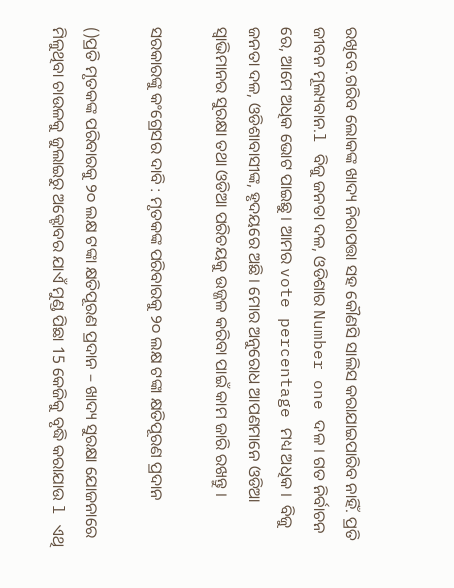ରଖିବେ.ଗରିବ ଲୋକଙ୍କ ଖାଦ୍ୟ ନିରାପତ୍ତା ସହ କୌଣସି ସାଲିସ କରାଯାଇପାରିବ ନାହିଁ. ପ୍ରତି ଜୀବନ ମୂଲ୍ୟବାନ.l ବିଜୁ ଜନତା ଦଳ, ଓଡିଶାର Number one ଦଳ । ଗତ ନିର୍ବାଚନ ରେ, ଆମେ ଅଧିକ ଭୋଟ ପାଇଛୁ । ଆମର vote percentage ମଧ୍ୟ ଅଧିକ ।  ବିଜୁ ଜନତା ଦଳ, ଓଡିଶାବାସୀଙ୍କ, ହୃଦୟରେ ଅଛି । ମୋର ଅନୁରୋଧ ଆପଣମାନେ ଓଡିଆ ସ୍ୱାଭିମାନର ସୁରକ୍ଷା ତଥା ଓଡିଆ ପରିଚୟକୁ ଉଜ୍ଜଳ କରିବା ପାଇଁ କାମ ଜାରି ରଖନ୍ତୁ ।

ସରକାରଙ୍କୁ କଂଗ୍ରେସର ଦାବି : ମୃତକଙ୍କ ପରିବାରକୁ ୨୦ ଲକ୍ଷ ଟଙ୍କା କ୍ଷତିପୂରଣ ପ୍ରଦାନ

()ପ୍ରତି ମୃତକଙ୍କ ପରିବାରକୁ ୨୦ ଲକ୍ଷ ଟଙ୍କା କ୍ଷତିପୂରଣ ପ୍ରଦାନ – ଖାଦ୍ୟ ସୁରକ୍ଷା ଯୋଜନାରେ ମିଳୁଥିବା ଚାଉଳକୁ ଜୁଲାଇରୁ ଅକ୍ଟୋବର ଯାଏଁ ମୁଣ୍ଡ ପିଛା 15 କେଜିକୁ ବୃଦ୍ଧି କରାଯାଉ l ଏଥି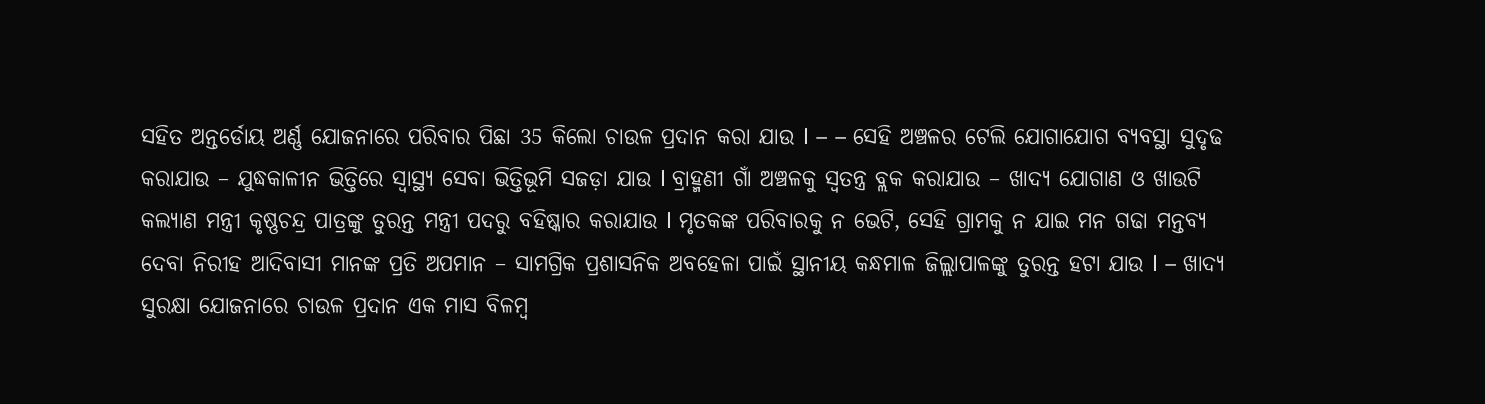ସହିତ ଅନ୍ତର୍ଡୋୟ ଅର୍ଣ୍ଣ ଯୋଜନାରେ ପରିବାର ପିଛା 35 କିଲୋ ଚାଉଳ ପ୍ରଦାନ କରା ଯାଉ l – – ସେହି ଅଞ୍ଚଳର ଟେଲି ଯୋଗାଯୋଗ ବ୍ୟବସ୍ଥା ସୁଦୃଢ କରାଯାଉ – ଯୁଦ୍ଧକାଳୀନ ଭିତ୍ତିରେ ସ୍ବାସ୍ଥ୍ୟ ସେବା ଭିତ୍ତିଭୂମି ସଜଡ଼ା ଯାଉ l ବ୍ରାହ୍ମଣୀ ଗାଁ ଅଞ୍ଚଳକୁ ସ୍ଵତନ୍ତ୍ର ବ୍ଲକ କରାଯାଉ – ଖାଦ୍ୟ ଯୋଗାଣ ଓ ଖାଉଟି କଲ୍ୟାଣ ମନ୍ତ୍ରୀ କୃଷ୍ଣଚନ୍ଦ୍ର ପାତ୍ରଙ୍କୁ ତୁରନ୍ତ ମନ୍ତ୍ରୀ ପଦରୁ ବହିଷ୍କାର କରାଯାଉ l ମୃତକଙ୍କ ପରିବାରକୁ ନ ଭେଟି, ସେହି ଗ୍ରାମକୁ ନ ଯାଇ ମନ ଗଢା ମନ୍ତବ୍ୟ ଦେବା ନିରୀହ ଆଦିବାସୀ ମାନଙ୍କ ପ୍ରତି ଅପମାନ – ସାମଗ୍ରିକ ପ୍ରଶାସନିକ ଅବହେଳା ପାଇଁ ସ୍ଥାନୀୟ କନ୍ଧମାଳ ଜିଲ୍ଲାପାଳଙ୍କୁ ତୁରନ୍ତ ହଟା ଯାଉ l – ଖାଦ୍ୟ ସୁରକ୍ଷା ଯୋଜନାରେ ଚାଉଳ ପ୍ରଦାନ ଏକ ମାସ ବିଳମ୍ବ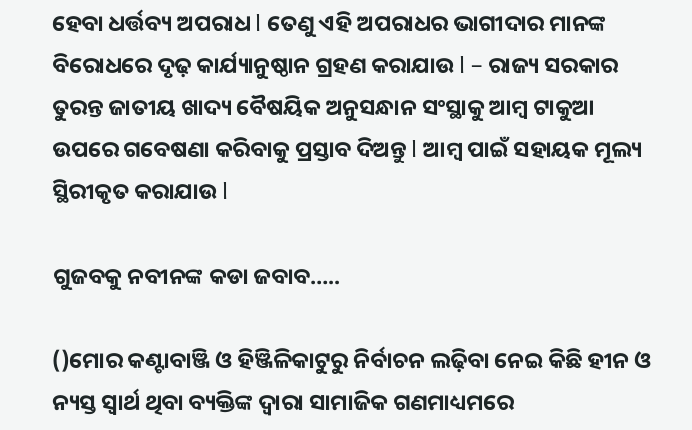ହେବା ଧର୍ତ୍ତବ୍ୟ ଅପରାଧ l ତେଣୁ ଏହି ଅପରାଧର ଭାଗୀଦାର ମାନଙ୍କ ବିରୋଧରେ ଦୃଢ଼ କାର୍ଯ୍ୟାନୁଷ୍ଠାନ ଗ୍ରହଣ କରାଯାଉ l – ରାଜ୍ୟ ସରକାର ତୁରନ୍ତ ଜାତୀୟ ଖାଦ୍ୟ ବୈଷୟିକ ଅନୁସନ୍ଧାନ ସଂସ୍ଥାକୁ ଆମ୍ବ ଟାକୁଆ ଉପରେ ଗବେଷଣା କରିବାକୁ ପ୍ରସ୍ତାବ ଦିଅନ୍ତୁ l ଆମ୍ବ ପାଇଁ ସହାୟକ ମୂଲ୍ୟ ସ୍ଥିରୀକୃତ କରାଯାଉ l

ଗୁଜବକୁ ନବୀନଙ୍କ କଡା ଜବାବ…..

()ମୋର କଣ୍ଟାବାଞ୍ଜି ଓ ହିଞ୍ଜିଳିକାଟୁରୁ ନିର୍ବାଚନ ଲଢ଼ିବା ନେଇ କିଛି ହୀନ ଓ ନ୍ୟସ୍ତ ସ୍ୱାର୍ଥ ଥିବା ବ୍ୟକ୍ତିଙ୍କ ଦ୍ଵାରା ସାମାଜିକ ଗଣମାଧ୍ୟମରେ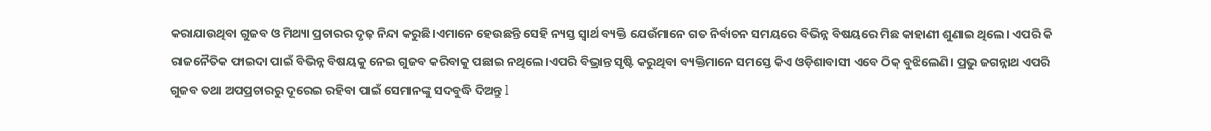କରାଯାଉଥିବା ଗୁଜବ ଓ ମିଥ୍ୟା ପ୍ରଚାରର ଦୃଢ଼ ନିନ୍ଦା କରୁଛି।ଏମାନେ ହେଉଛନ୍ତି ସେହି ନ୍ୟସ୍ତ ସ୍ୱାର୍ଥ ବ୍ୟକ୍ତି ଯେଉଁମାନେ ଗତ ନିର୍ବାଚନ ସମୟରେ ବିଭିନ୍ନ ବିଷୟରେ ମିଛ କାହାଣୀ ଶୁଣାଇ ଥିଲେ। ଏପରି କି ରାଜନୈତିକ ଫାଇଦା ପାଇଁ ବିଭିନ୍ନ ବିଷୟକୁ ନେଇ ଗୁଜବ କରିବାକୁ ପଛାଇ ନଥିଲେ।ଏପରି ବିଭ୍ରାନ୍ତ ସୃଷ୍ଟି କରୁଥିବା ବ୍ୟକ୍ତିମାନେ ସମସ୍ତେ କିଏ ଓଡ଼ିଶାବାସୀ ଏବେ ଠିକ୍ ବୁଝିଲେଣି। ପ୍ରଭୁ ଜଗନ୍ନାଥ ଏପରି ଗୁଜବ ତଥା ଅପପ୍ରଚାରରୁ ଦୂରେଇ ରହିବା ପାଇଁ ସେମାନଙ୍କୁ ସଦବୁଦ୍ଧି ଦିଅନ୍ତୁ l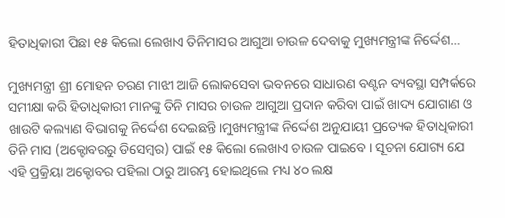ହିତାଧିକାରୀ ପିଛା ୧୫ କିଲୋ ଲେଖାଏ ତିନିମାସର ଆଗୁଆ ଚାଉଳ ଦେବାକୁ ମୁଖ୍ୟମନ୍ତ୍ରୀଙ୍କ ନିର୍ଦ୍ଦେଶ…

ମୁଖ୍ୟମନ୍ତ୍ରୀ ଶ୍ରୀ ମୋହନ ଚରଣ ମାଝୀ ଆଜି ଲୋକସେବା ଭବନରେ ସାଧାରଣ ବଣ୍ଟନ ବ୍ୟବସ୍ଥା ସମ୍ପର୍କରେ ସମୀକ୍ଷା କରି ହିତାଧିକାରୀ ମାନଙ୍କୁ ତିନି ମାସର ଚାଉଳ ଆଗୁଆ ପ୍ରଦାନ କରିବା ପାଇଁ ଖାଦ୍ୟ ଯୋଗାଣ ଓ ଖାଉଟି କଲ୍ୟାଣ ବିଭାଗକୁ ନିର୍ଦ୍ଦେଶ ଦେଇଛନ୍ତି।ମୁଖ୍ୟମନ୍ତ୍ରୀଙ୍କ ନିର୍ଦ୍ଦେଶ ଅନୁଯାୟୀ ପ୍ରତ୍ୟେକ ହିତାଧିକାରୀ ତିନି ମାସ (ଅକ୍ଟୋବରରୁ ଡିସେମ୍ବର) ପାଇଁ ୧୫ କିଲୋ ଲେଖାଏ ଚାଉଳ ପାଇବେ । ସୂଚନା ଯୋଗ୍ୟ ଯେ ଏହି ପ୍ରକ୍ରିୟା ଅକ୍ଟୋବର ପହିଲା ଠାରୁ ଆରମ୍ଭ ହୋଇଥିଲେ ମଧ୍ୟ ୪୦ ଲକ୍ଷ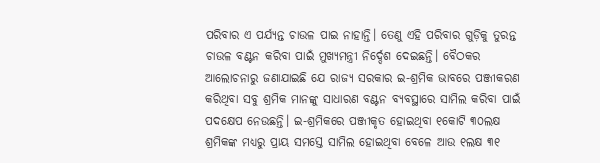ପରିବାର ଏ ପର୍ଯ୍ୟନ୍ତ ଚାଉଳ ପାଇ ନାହାନ୍ତି। ତେଣୁ ଏହି ପରିବାର ଗୁଡ଼ିକୁ ତୁରନ୍ତ ଚାଉଳ ବଣ୍ଟନ କରିବା ପାଇଁ ମୁଖ୍ୟମନ୍ତ୍ରୀ ନିର୍ଦ୍ଦେଶ ଦେଇଛନ୍ତି। ବୈଠକର ଆଲୋଚନାରୁ ଜଣାଯାଇଛି ଯେ ରାଜ୍ୟ ସରକାର ଇ-ଶ୍ରମିକ ଭାବରେ ପଞ୍ଜୀକରଣ କରିଥିବା ସବୁ ଶ୍ରମିକ ମାନଙ୍କୁ ସାଧାରଣ ବଣ୍ଟନ ବ୍ୟବସ୍ଥାରେ ସାମିଲ କରିବା ପାଇଁ ପଦକ୍ଷେପ ନେଉଛନ୍ତି। ଇ-ଶ୍ରମିକରେ ପଞ୍ଜୀକୃତ ହୋଇଥିବା ୧କୋଟି ୩୦ଲକ୍ଷ ଶ୍ରମିକଙ୍କ ମଧ୍ୟରୁ ପ୍ରାୟ ସମସ୍ତେ ସାମିଲ ହୋଇଥିବା ବେଳେ ଆଉ ୧ଲକ୍ଷ ୩୧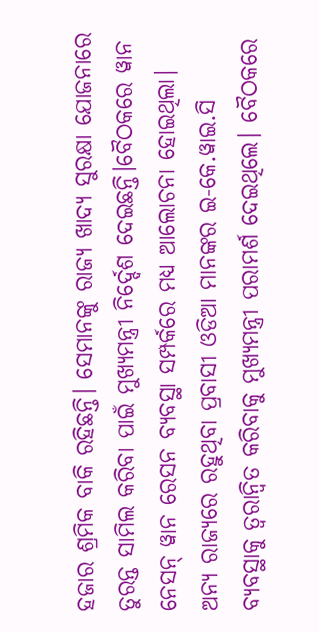ହଜାର ଶ୍ରମିକ ବାକି ରହିଛନ୍ତି। ସେମାନଙ୍କୁ ରାଜ୍ୟ ଖାଦ୍ୟ ସୁରକ୍ଷା ଯୋଜନାରେ ତୁରନ୍ତ ସାମିଲ କରିବା ପାଇଁ ମୁଖ୍ୟମନ୍ତ୍ରୀ ନିର୍ଦ୍ଦେଶ ଦେଇଛନ୍ତି।ବୈଠକରେ ୱାନ ନେସନ୍ ୱାନ ରେସନ ବ୍ୟବସ୍ଥା ସମ୍ପର୍କରେ ମଧ୍ୟ ଆଲୋଚନା ହୋଇଥିଲା। ଅନ୍ୟ ରାଜ୍ୟରେ ରହୁଥିବା ପ୍ରବାସୀ ଓଡିଆ ମାନଙ୍କର ଇ-କେ.ୱାଇ.ସି ବ୍ୟବସ୍ଥାକୁ ତ୍ବରାନ୍ବିତ କରିବାକୁ ମୁଖ୍ୟମନ୍ତ୍ରୀ ପରାମର୍ଶ ଦେଇଥିଲେ। ବୈଠକରେ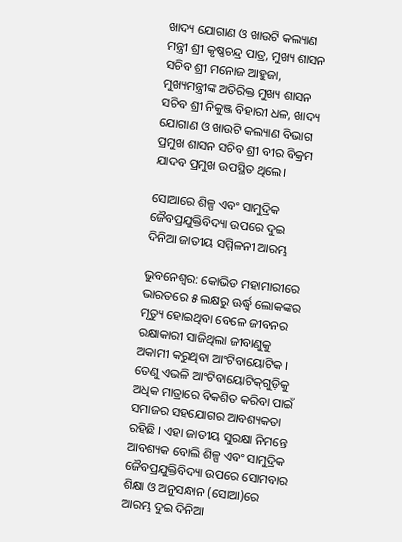ଖାଦ୍ୟ ଯୋଗାଣ ଓ ଖାଉଟି କଲ୍ୟାଣ ମନ୍ତ୍ରୀ ଶ୍ରୀ କୃଷ୍ଣଚନ୍ଦ୍ର ପାତ୍ର, ମୁଖ୍ୟ ଶାସନ ସଚିବ ଶ୍ରୀ ମନୋଜ ଆହୁଜା, ମୁଖ୍ୟମନ୍ତ୍ରୀଙ୍କ ଅତିରିକ୍ତ ମୁଖ୍ୟ ଶାସନ ସଚିବ ଶ୍ରୀ ନିକୁଞ୍ଜ ବିହାରୀ ଧଳ, ଖାଦ୍ୟ ଯୋଗାଣ ଓ ଖାଉଟି କଲ୍ୟାଣ ବିଭାଗ ପ୍ରମୁଖ ଶାସନ ସଚିବ ଶ୍ରୀ ବୀର ବିକ୍ରମ ଯାଦବ ପ୍ରମୁଖ ଉପସ୍ଥିତ ଥିଲେ।

ସୋଆରେ ଶିଳ୍ପ ଏବଂ ସାମୁଦ୍ରିକ ଜୈବପ୍ରଯୁକ୍ତିବିଦ୍ୟା ଉପରେ ଦୁଇ ଦିନିଆ ଜାତୀୟ ସମ୍ମିଳନୀ ଆରମ୍ଭ

ଭୁବନେଶ୍ୱର: କୋଭିଡ ମହାମାରୀରେ ଭାରତରେ ୫ ଲକ୍ଷରୁ ଊର୍ଦ୍ଧ୍ୱ ଲୋକଙ୍କର ମୃତ୍ୟୁ ହୋଇଥିବା ବେଳେ ଜୀବନର ରକ୍ଷାକାରୀ ସାଜିଥିଲା ଜୀବାଣୁକୁ ଅକାମୀ କରୁଥିବା ଆଂଟିବାୟୋଟିକ । ତେଣୁ ଏଭଳି ଆଂଟିବାୟୋଟିକ୍‌ଗୁଡ଼ିକୁ ଅଧିକ ମାତ୍ରାରେ ବିକଶିତ କରିବା ପାଇଁ ସମାଜର ସହଯୋଗର ଆବଶ୍ୟକତା ରହିଛି । ଏହା ଜାତୀୟ ସୁରକ୍ଷା ନିମନ୍ତେ ଆବଶ୍ୟକ ବୋଲି ଶିଳ୍ପ ଏବଂ ସାମୁଦ୍ରିକ ଜୈବପ୍ରଯୁକ୍ତିବିଦ୍ୟା ଉପରେ ସୋମବାର ଶିକ୍ଷା ଓ ଅନୁସନ୍ଧାନ (ସୋଆ)ରେ ଆରମ୍ଭ ଦୁଇ ଦିନିଆ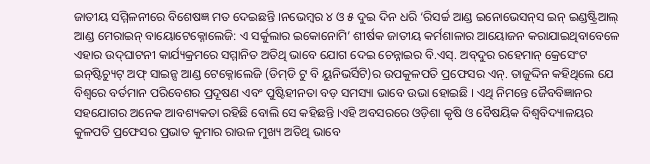ଜାତୀୟ ସମ୍ମିଳନୀରେ ବିଶେଷଜ୍ଞ ମତ ଦେଇଛନ୍ତି ।ନଭେମ୍ବର ୪ ଓ ୫ ଦୁଇ ଦିନ ଧରି ‘ରିସର୍ଚ୍ଚ ଆଣ୍ଡ ଇନୋଭେସନ୍‌ସ ଇନ୍ ଇଣ୍ଡଷ୍ଟ୍ରିଆଲ୍ ଆଣ୍ଡ ମେରାଇନ୍ ବାୟୋଟେକ୍ନୋଲେଜି: ଏ ସର୍କୁଲାର ଇକୋନୋମି’ ଶୀର୍ଷକ ଜାତୀୟ କର୍ମଶାଳାର ଆୟୋଜନ କରାଯାଇଥିବାବେଳେ ଏହାର ଉଦ୍‌ଘାଟନୀ କାର୍ଯ୍ୟକ୍ରମରେ ସମ୍ମାନିତ ଅତିଥି ଭାବେ ଯୋଗ ଦେଇ ଚେନ୍ନାଇର ବି.ଏସ୍‌. ଅବ୍‌ଦୁର ରହେମାନ୍ କ୍ରେସେଂଟ ଇନ୍‌ଷ୍ଟିଚ୍ୟୁଟ୍ ଅଫ୍ ସାଇନ୍ସ ଆଣ୍ଡ ଟେକ୍ନୋଲେଜି (ଡିମ୍‌ଡି ଟୁ ବି ୟୁନିଭର୍ସିଟି)ର ଉପକୁଳପତି ପ୍ରଫେସର ଏନ୍‌. ତାଜୁଦ୍ଦିନ କହିଥିଲେ ଯେ ବିଶ୍ୱରେ ବର୍ତମାନ ପରିବେଶର ପ୍ରଦୂଷଣ ଏବଂ ପୁଷ୍ଟିହୀନତା ବଡ଼ ସମସ୍ୟା ଭାବେ ଉଭା ହୋଇଛି । ଏଥି ନିମନ୍ତେ ଜୈବବିଜ୍ଞାନର ସହଯୋଗର ଅନେକ ଆବଶ୍ୟକତା ରହିଛି ବୋଲି ସେ କହିଛନ୍ତି ।ଏହି ଅବସରରେ ଓଡ଼ିଶା କୃଷି ଓ ବୈଷୟିକ ବିଶ୍ୱବିଦ୍ୟାଳୟର କୁଳପତି ପ୍ରଫେସର ପ୍ରଭାତ କୁମାର ରାଉଳ ମୁଖ୍ୟ ଅତିଥି ଭାବେ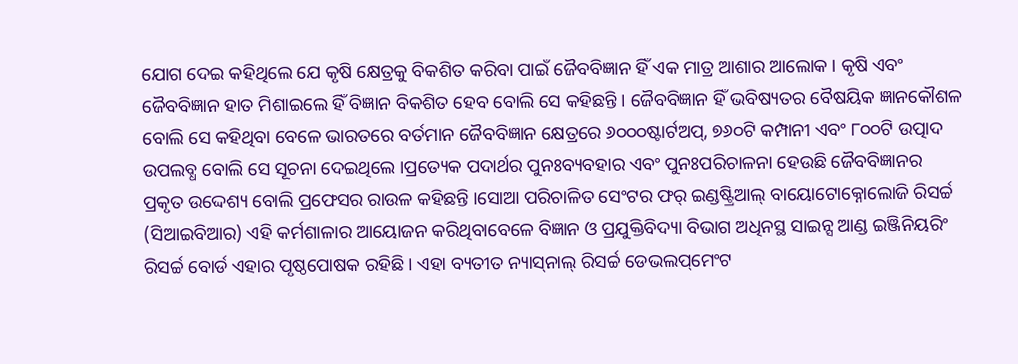ଯୋଗ ଦେଇ କହିଥିଲେ ଯେ କୃଷି କ୍ଷେତ୍ରକୁ ବିକଶିତ କରିବା ପାଇଁ ଜୈବବିଜ୍ଞାନ ହିଁ ଏକ ମାତ୍ର ଆଶାର ଆଲୋକ । କୃଷି ଏବଂ ଜୈବବିଜ୍ଞାନ ହାତ ମିଶାଇଲେ ହିଁ ବିଜ୍ଞାନ ବିକଶିତ ହେବ ବୋଲି ସେ କହିଛନ୍ତି । ଜୈବବିଜ୍ଞାନ ହିଁ ଭବିଷ୍ୟତର ବୈଷୟିକ ଜ୍ଞାନକୌଶଳ ବୋଲି ସେ କହିଥିବା ବେଳେ ଭାରତରେ ବର୍ତମାନ ଜୈବବିଜ୍ଞାନ କ୍ଷେତ୍ରରେ ୬୦୦୦ଷ୍ଟାର୍ଟଅପ୍‌, ୭୬୦ଟି କମ୍ପାନୀ ଏବଂ ୮୦୦ଟି ଉତ୍ପାଦ ଉପଲବ୍ଧ ବୋଲି ସେ ସୂଚନା ଦେଇଥିଲେ ।ପ୍ରତ୍ୟେକ ପଦାର୍ଥର ପୁନଃବ୍ୟବହାର ଏବଂ ପୁନଃପରିଚାଳନା ହେଉଛି ଜୈବବିଜ୍ଞାନର ପ୍ରକୃତ ଉଦ୍ଦେଶ୍ୟ ବୋଲି ପ୍ରଫେସର ରାଉଳ କହିଛନ୍ତି ।ସୋଆ ପରିଚାଳିତ ସେଂଟର ଫର୍ ଇଣ୍ଡଷ୍ଟ୍ରିଆଲ୍ ବାୟୋଟୋକ୍ନୋଲୋଜି ରିସର୍ଚ୍ଚ (ସିଆଇବିଆର) ଏହି କର୍ମଶାଳାର ଆୟୋଜନ କରିଥିବାବେଳେ ବିଜ୍ଞାନ ଓ ପ୍ରଯୁକ୍ତିବିଦ୍ୟା ବିଭାଗ ଅଧିନସ୍ଥ ସାଇନ୍ସ ଆଣ୍ଡ ଇଞ୍ଜିନିୟରିଂ ରିସର୍ଚ୍ଚ ବୋର୍ଡ ଏହାର ପୃଷ୍ଠପୋଷକ ରହିଛି । ଏହା ବ୍ୟତୀତ ନ୍ୟାସ୍‌ନାଲ୍ ରିସର୍ଚ୍ଚ ଡେଭଲପ୍‌ମେଂଟ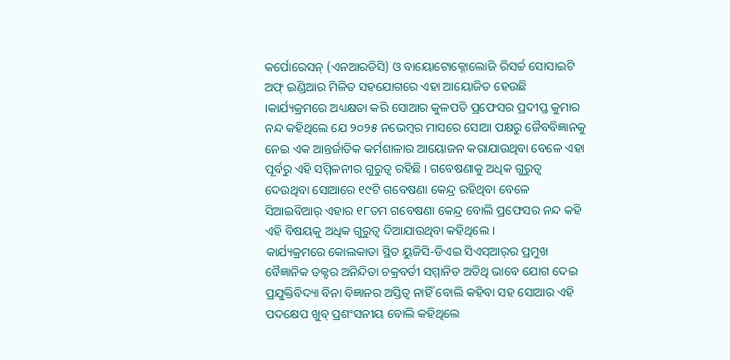କର୍ପୋରେସନ୍ (ଏନଆରଡିସି) ଓ ବାୟୋଟୋକ୍ନୋଲୋଜି ରିସର୍ଚ୍ଚ ସୋସାଇଟି ଅଫ୍ ଇଣ୍ଡିଆର ମିଳିତ ସହଯୋଗରେ ଏହା ଆୟୋଜିତ ହେଉଛି ।କାର୍ଯ୍ୟକ୍ରମରେ ଅଧ୍ୟକ୍ଷତା କରି ସୋଆର କୁଳପତି ପ୍ରଫେସର ପ୍ରଦୀପ୍ତ କୁମାର ନନ୍ଦ କହିଥିଲେ ଯେ ୨୦୨୫ ନଭେମ୍ବର ମାସରେ ସୋଆ ପକ୍ଷରୁ ଜୈବବିଜ୍ଞାନକୁ ନେଇ ଏକ ଆନ୍ତର୍ଜାତିକ କର୍ମଶାଳାର ଆୟୋଜନ କରାଯାଉଥିବା ବେଳେ ଏହା ପୂର୍ବରୁ ଏହି ସମ୍ମିଳନୀର ଗୁରୁତ୍ୱ ରହିଛି । ଗବେଷଣାକୁ ଅଧିକ ଗୁରୁତ୍ୱ ଦେଉଥିବା ସୋଆରେ ୧୯ଟି ଗବେଷଣା କେନ୍ଦ୍ର ରହିଥିବା ବେଳେ ସିଆଇବିଆର୍ ଏହାର ୧୮ତମ ଗବେଷଣା କେନ୍ଦ୍ର ବୋଲି ପ୍ରଫେସର ନନ୍ଦ କହି ଏହି ବିଷୟକୁ ଅଧିକ ଗୁରୁତ୍ୱ ଦିଆଯାଉଥିବା କହିଥିଲେ ।
କାର୍ଯ୍ୟକ୍ରମରେ କୋଲକାତା ସ୍ଥିତ ୟୁଜିସି-ଡିଏଇ ସିଏସ୍‌ଆର୍‌ର ପ୍ରମୁଖ ବୈଜ୍ଞାନିକ ଡକ୍ଟର ଅନିନ୍ଦିତା ଚକ୍ରବର୍ତୀ ସମ୍ମାନିତ ଅତିଥି ଭାବେ ଯୋଗ ଦେଇ ପ୍ରଯୁକ୍ତିବିଦ୍ୟା ବିନା ବିଜ୍ଞାନର ଅସ୍ତିତ୍ୱ ନାହିଁ ବୋଲି କହିବା ସହ ସୋଆର ଏହି ପଦକ୍ଷେପ ଖୁବ୍ ପ୍ରଶଂସନୀୟ ବୋଲି କହିଥିଲେ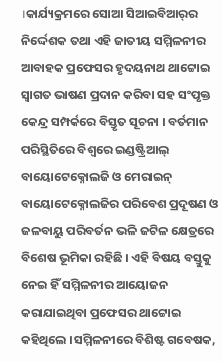।କାର୍ଯ୍ୟକ୍ରମରେ ସୋଆ ସିଆଇବିଆର୍‌ର ନିର୍ଦ୍ଦେଶକ ତଥା ଏହି ଜାତୀୟ ସମ୍ମିଳନୀର ଆବାହକ ପ୍ରଫେସର ହୃଦୟନାଥ ଥାଟ୍ଟୋଇ ସ୍ୱାଗତ ଭାଷଣ ପ୍ରଦାନ କରିବା ସହ ସଂପୃକ୍ତ କେନ୍ଦ୍ର ସମ୍ପର୍କରେ ବିସ୍ତୃତ ସୂଚନା । ବର୍ତମାନ ପରିସ୍ଥିତିରେ ବିଶ୍ୱରେ ଇଣ୍ଡଷ୍ଟ୍ରିଆଲ୍ ବାୟୋଟେକ୍ନୋଲଜି ଓ ମେରାଇନ୍ ବାୟୋଟେକ୍ନୋଲଜିର ପରିବେଶ ପ୍ରଦୂଷଣ ଓ ଜଳବାୟୁ ପରିବର୍ତନ ଭଳି ଜଟିଳ କ୍ଷେତ୍ରରେ ବିଶେଷ ଭୂମିକା ରହିଛି । ଏହି ବିଷୟ ବସ୍ତୁକୁ ନେଇ ହିଁ ସମ୍ମିଳନୀର ଆୟୋଜନ କରାଯାଇଥିବା ପ୍ରଫେସର ଥାଟ୍ଟୋଇ କହିଥିଲେ ।ସମ୍ମିଳନୀରେ ବିଶିଷ୍ଟ ଗବେଷକ,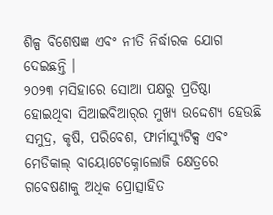ଶିଳ୍ପ ବିଶେଷଜ୍ଞ ଏବଂ ନୀତି ନିର୍ଦ୍ଧାରକ ଯୋଗ ଦେଇଛନ୍ତି ।
୨୦୨୩ ମସିହାରେ ସୋଆ ପକ୍ଷରୁ ପ୍ରତିଷ୍ଠା ହୋଇଥିବା ସିଆଇବିଆର୍‌ର ମୁଖ୍ୟ ଉଦ୍ଦେଶ୍ୟ ହେଉଛି ସମୁଦ୍ର, କୃଷି, ପରିବେଶ, ଫାର୍ମାସ୍ୟୁଟିକ୍ସ ଏବଂ ମେଡିକାଲ୍ ବାୟୋଟେକ୍ନୋଲୋଜି କ୍ଷେତ୍ରରେ ଗବେଷଣାକୁ ଅଧିକ ପ୍ରୋତ୍ସାହିତ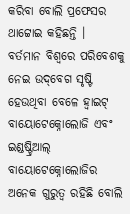କରିବା ବୋଲି ପ୍ରଫେସର ଥାଟ୍ଟୋଇ କହିଛନ୍ତି ।
ବର୍ତମାନ ବିଶ୍ୱରେ ପରିବେଶକୁ ନେଇ ଉଦ୍‌ବେଗ ସୃଷ୍ଟି ହେଉଥିବା ବେଳେ ହ୍ୱାଇଟ୍ ବାୟୋଟେକ୍ନୋଲୋଜି ଏବଂ ଇଣ୍ଡଷ୍ଟ୍ରିଆଲ୍ ବାୟୋଟେକ୍ନୋଲୋଜିର ଅନେକ ଗୁରୁତ୍ୱ ରହିଛି ବୋଲି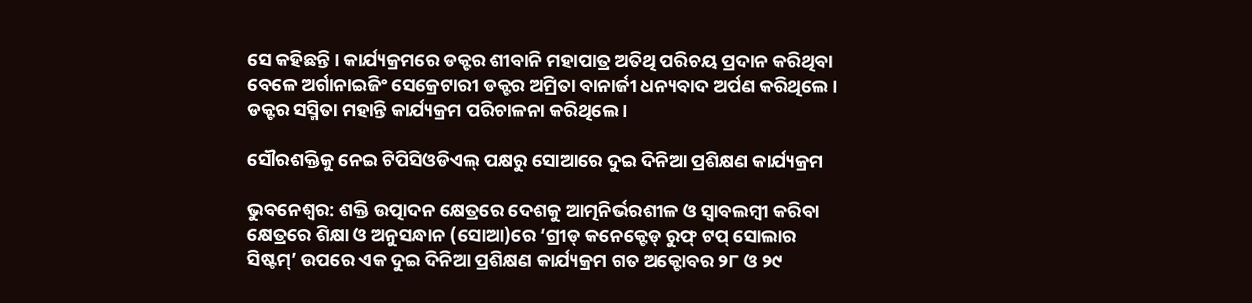ସେ କହିଛନ୍ତି । କାର୍ଯ୍ୟକ୍ରମରେ ଡକ୍ଟର ଶୀବାନି ମହାପାତ୍ର ଅତିଥି ପରିଚୟ ପ୍ରଦାନ କରିଥିବା ବେଳେ ଅର୍ଗାନାଇଜିଂ ସେକ୍ରେଟାରୀ ଡକ୍ଟର ଅମ୍ରିତା ବାନାର୍ଜୀ ଧନ୍ୟବାଦ ଅର୍ପଣ କରିଥିଲେ । ଡକ୍ଟର ସସ୍ମିତା ମହାନ୍ତି କାର୍ଯ୍ୟକ୍ରମ ପରିଚାଳନା କରିଥିଲେ ।

ସୌରଶକ୍ତିକୁ ନେଇ ଟିପିସିଓଡିଏଲ୍ ପକ୍ଷରୁ ସୋଆରେ ଦୁଇ ଦିନିଆ ପ୍ରଶିକ୍ଷଣ କାର୍ଯ୍ୟକ୍ରମ

ଭୁବନେଶ୍ୱର: ଶକ୍ତି ଉତ୍ପାଦନ କ୍ଷେତ୍ରରେ ଦେଶକୁ ଆତ୍ମନିର୍ଭରଶୀଳ ଓ ସ୍ୱାବଲମ୍ବୀ କରିବା କ୍ଷେତ୍ରରେ ଶିକ୍ଷା ଓ ଅନୁସନ୍ଧାନ (ସୋଆ)ରେ ‘ଗ୍ରୀଡ୍ କନେକ୍ଟେଡ୍ ରୁଫ୍ ଟପ୍ ସୋଲାର ସିଷ୍ଟମ୍‌’ ଉପରେ ଏକ ଦୁଇ ଦିନିଆ ପ୍ରଶିକ୍ଷଣ କାର୍ଯ୍ୟକ୍ରମ ଗତ ଅକ୍ଟୋବର ୨୮ ଓ ୨୯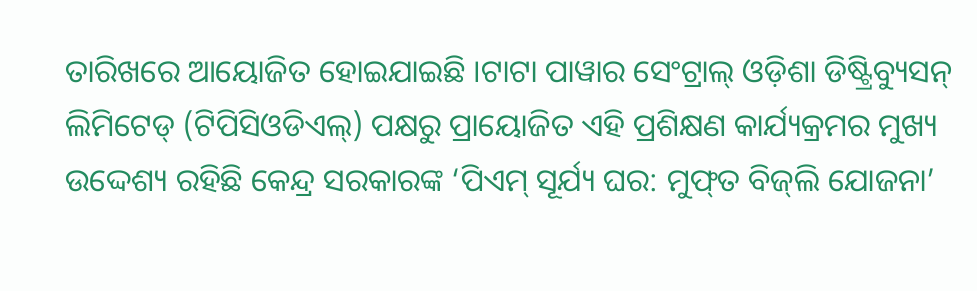ତାରିଖରେ ଆୟୋଜିତ ହୋଇଯାଇଛି ।ଟାଟା ପାୱାର ସେଂଟ୍ରାଲ୍ ଓଡ଼ିଶା ଡିଷ୍ଟ୍ରିବ୍ୟୁସନ୍ ଲିମିଟେଡ୍ (ଟିପିସିଓଡିଏଲ୍‌) ପକ୍ଷରୁ ପ୍ରାୟୋଜିତ ଏହି ପ୍ରଶିକ୍ଷଣ କାର୍ଯ୍ୟକ୍ରମର ମୁଖ୍ୟ ଉଦ୍ଦେଶ୍ୟ ରହିଛି କେନ୍ଦ୍ର ସରକାରଙ୍କ ‘ପିଏମ୍ ସୂର୍ଯ୍ୟ ଘର: ମୁଫ୍‌ତ ବିଜ୍‌ଲି ଯୋଜନା’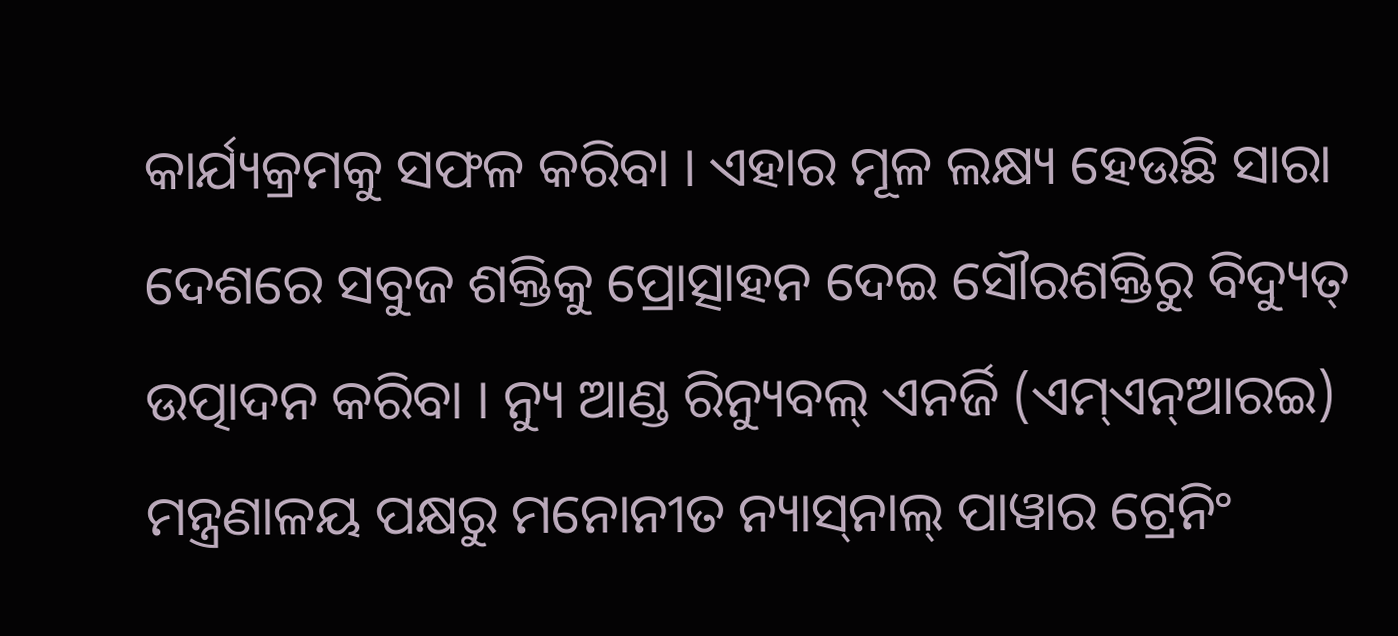କାର୍ଯ୍ୟକ୍ରମକୁ ସଫଳ କରିବା । ଏହାର ମୂଳ ଲକ୍ଷ୍ୟ ହେଉଛି ସାରା ଦେଶରେ ସବୁଜ ଶକ୍ତିକୁ ପ୍ରୋତ୍ସାହନ ଦେଇ ସୌରଶକ୍ତିରୁ ବିଦ୍ୟୁତ୍ ଉତ୍ପାଦନ କରିବା । ନ୍ୟୁ ଆଣ୍ଡ ରିନ୍ୟୁବଲ୍ ଏନର୍ଜି (ଏମ୍‌ଏନ୍‌ଆରଇ) ମନ୍ତ୍ରଣାଳୟ ପକ୍ଷରୁ ମନୋନୀତ ନ୍ୟାସ୍‌ନାଲ୍ ପାୱାର ଟ୍ରେନିଂ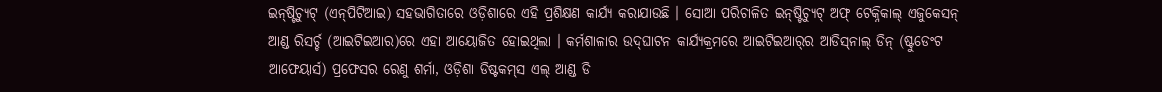ଇନ୍‌ଷ୍ଟିଚ୍ୟୁଟ୍ (ଏନ୍‌ପିଟିଆଇ) ସହଭାଗିତାରେ ଓଡ଼ିଶାରେ ଏହି ପ୍ରଶିକ୍ଷଣ କାର୍ଯ୍ୟ କରାଯାଉଛି । ସୋଆ ପରିଚାଳିତ ଇନ୍‌ଷ୍ଟିଚ୍ୟୁଟ୍ ଅଫ୍ ଟେକ୍ନିକାଲ୍ ଏଜୁକେସନ୍ ଆଣ୍ଡ ରିସର୍ଚ୍ଚ (ଆଇଟିଇଆର)ରେ ଏହା ଆୟୋଜିତ ହୋଇଥିଲା । କର୍ମଶାଳାର ଉଦ୍‌ଘାଟନ କାର୍ଯ୍ୟକ୍ରମରେ ଆଇଟିଇଆର୍‌ର ଆଡିସ୍‌ନାଲ୍ ଡିନ୍ (ଷ୍ଟୁଡେଂଟ ଆଫେୟାର୍ସ) ପ୍ରଫେସର ରେଣୁ ଶର୍ମା, ଓଡ଼ିଶା ଡିଷ୍ଟକମ୍‌ସ ଏଲ୍ ଆଣ୍ଡ ଡି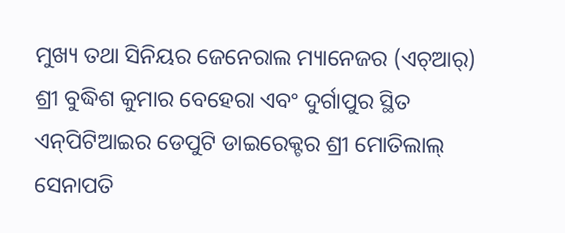ମୁଖ୍ୟ ତଥା ସିନିୟର ଜେନେରାଲ ମ୍ୟାନେଜର (ଏଚ୍‌ଆର୍‌) ଶ୍ରୀ ବୁଦ୍ଧିଶ କୁମାର ବେହେରା ଏବଂ ଦୁର୍ଗାପୁର ସ୍ଥିତ ଏନ୍‌ପିଟିଆଇର ଡେପୁଟି ଡାଇରେକ୍ଟର ଶ୍ରୀ ମୋତିଲାଲ୍ ସେନାପତି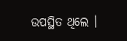ଉପସ୍ଥିତ ଥିଲେ ।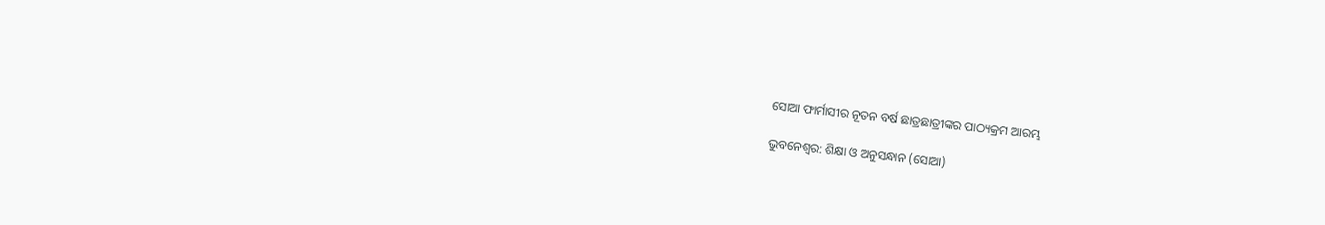ସୋଆ ଫାର୍ମାସୀର ନୂତନ ବର୍ଷ ଛାତ୍ରଛାତ୍ରୀଙ୍କର ପାଠ୍ୟକ୍ରମ ଆରମ୍ଭ

ଭୁବନେଶ୍ୱର: ଶିକ୍ଷା ଓ ଅନୁସନ୍ଧାନ (ସୋଆ)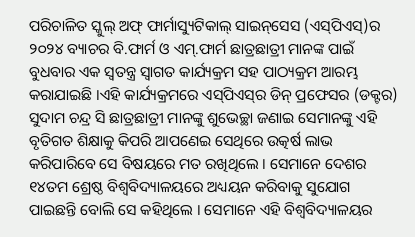ପରିଚାଳିତ ସ୍କୁଲ୍ ଅଫ୍ ଫାର୍ମାସ୍ୟୁଟିକାଲ୍ ସାଇନ୍‌ସେସ (ଏସ୍‌ପିଏସ୍‌)ର ୨୦୨୪ ବ୍ୟାଚର ବି.ଫାର୍ମ ଓ ଏମ୍‌.ଫାର୍ମ ଛାତ୍ରଛାତ୍ରୀ ମାନଙ୍କ ପାଇଁ ବୁଧବାର ଏକ ସ୍ୱତନ୍ତ୍ର ସ୍ୱାଗତ କାର୍ଯ୍ୟକ୍ରମ ସହ ପାଠ୍ୟକ୍ରମ ଆରମ୍ଭ କରାଯାଇଛି ।ଏହି କାର୍ଯ୍ୟକ୍ରମରେ ଏସ୍‌ପିଏସ୍‌ର ଡିନ୍ ପ୍ରଫେସର (ଡକ୍ଟର) ସୁଦାମ ଚନ୍ଦ୍ର ସି ଛାତ୍ରଛାତ୍ରୀ ମାନଙ୍କୁ ଶୁଭେଚ୍ଛା ଜଣାଇ ସେମାନଙ୍କୁ ଏହି ବୃତିଗତ ଶିକ୍ଷାକୁ କିପରି ଆପଣେଇ ସେଥିରେ ଉତ୍କର୍ଷ ଲାଭ କରିପାରିବେ ସେ ବିଷୟରେ ମତ ରଖିଥିଲେ । ସେମାନେ ଦେଶର ୧୪ତମ ଶ୍ରେଷ୍ଠ ବିଶ୍ୱବିଦ୍ୟାଳୟରେ ଅଧ୍ୟୟନ କରିବାକୁ ସୁଯୋଗ ପାଇଛନ୍ତି ବୋଲି ସେ କହିଥିଲେ । ସେମାନେ ଏହି ବିଶ୍ୱବିଦ୍ୟାଳୟର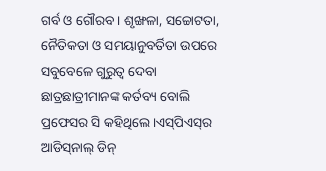ଗର୍ବ ଓ ଗୌରବ । ଶୃଙ୍ଖଳା, ସଚ୍ଚୋଟତା, ନୈତିକତା ଓ ସମୟାନୁବର୍ତିତା ଉପରେ ସବୁବେଳେ ଗୁରୁତ୍ୱ ଦେବା ଛାତ୍ରଛାତ୍ରୀମାନଙ୍କ କର୍ତବ୍ୟ ବୋଲି ପ୍ରଫେସର ସି କହିଥିଲେ ।ଏସ୍‌ପିଏସ୍‌ର ଆଡିସ୍‌ନାଲ୍ ଡିନ୍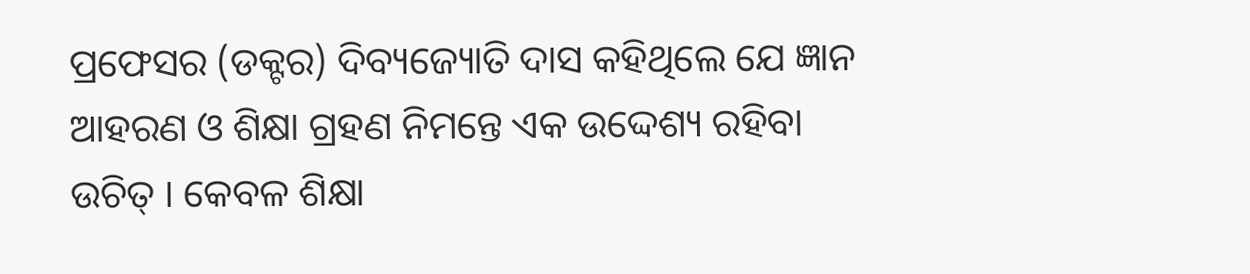ପ୍ରଫେସର (ଡକ୍ଟର) ଦିବ୍ୟଜ୍ୟୋତି ଦାସ କହିଥିଲେ ଯେ ଜ୍ଞାନ ଆହରଣ ଓ ଶିକ୍ଷା ଗ୍ରହଣ ନିମନ୍ତେ ଏକ ଉଦ୍ଦେଶ୍ୟ ରହିବା ଉଚିତ୍ । କେବଳ ଶିକ୍ଷା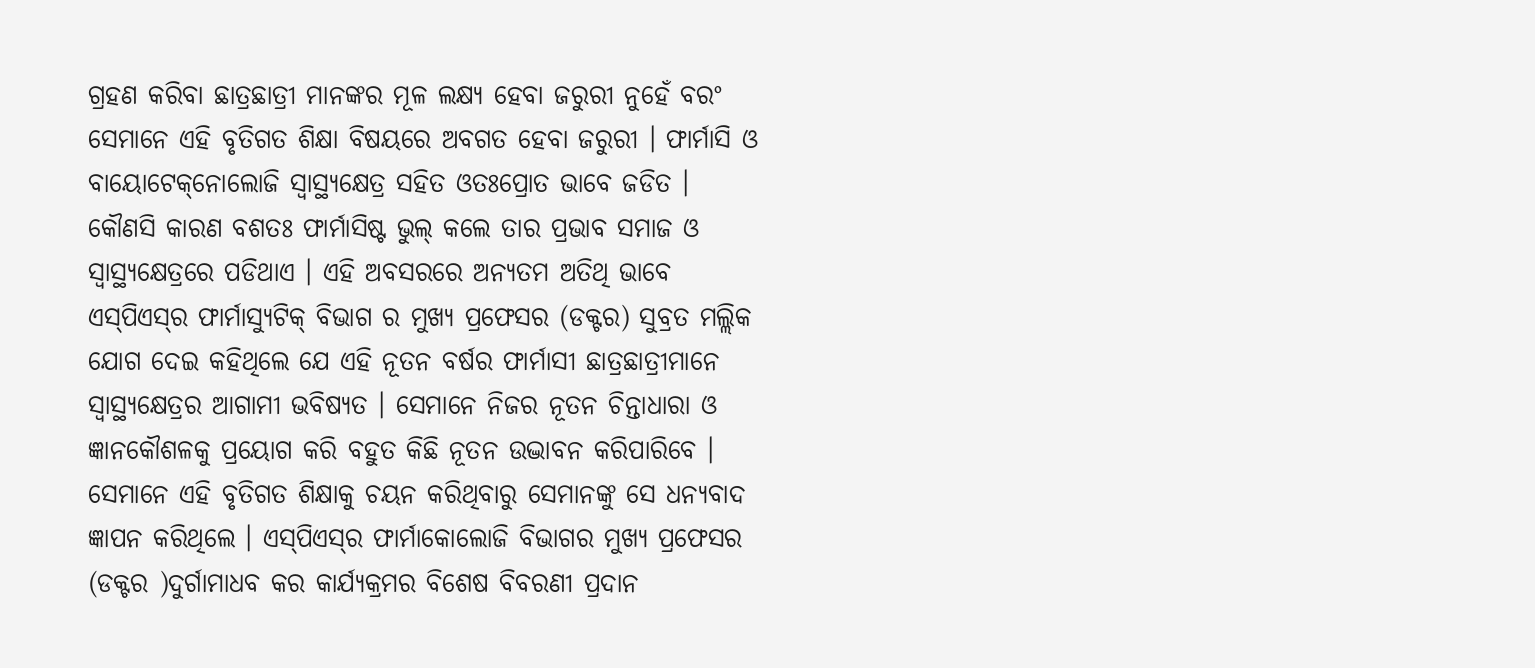ଗ୍ରହଣ କରିବା ଛାତ୍ରଛାତ୍ରୀ ମାନଙ୍କର ମୂଳ ଲକ୍ଷ୍ୟ ହେବା ଜରୁରୀ ନୁହେଁ ବରଂ ସେମାନେ ଏହି ବୃତିଗତ ଶିକ୍ଷା ବିଷୟରେ ଅବଗତ ହେବା ଜରୁରୀ । ଫାର୍ମାସି ଓ ବାୟୋଟେକ୍‌ନୋଲୋଜି ସ୍ୱାସ୍ଥ୍ୟକ୍ଷେତ୍ର ସହିତ ଓତଃପ୍ରୋତ ଭାବେ ଜଡିତ । କୌଣସି କାରଣ ବଶତଃ ଫାର୍ମାସିଷ୍ଟ ଭୁଲ୍ କଲେ ତାର ପ୍ରଭାବ ସମାଜ ଓ ସ୍ୱାସ୍ଥ୍ୟକ୍ଷେତ୍ରରେ ପଡିଥାଏ । ଏହି ଅବସରରେ ଅନ୍ୟତମ ଅତିଥି ଭାବେ ଏସ୍‌ପିଏସ୍‌ର ଫାର୍ମାସ୍ୟୁଟିକ୍ ବିଭାଗ ର ମୁଖ୍ୟ ପ୍ରଫେସର (ଡକ୍ଟର) ସୁବ୍ରତ ମଲ୍ଲିକ ଯୋଗ ଦେଇ କହିଥିଲେ ଯେ ଏହି ନୂତନ ବର୍ଷର ଫାର୍ମାସୀ ଛାତ୍ରଛାତ୍ରୀମାନେ ସ୍ୱାସ୍ଥ୍ୟକ୍ଷେତ୍ରର ଆଗାମୀ ଭବିଷ୍ୟତ । ସେମାନେ ନିଜର ନୂତନ ଚିନ୍ତାଧାରା ଓ ଜ୍ଞାନକୌଶଳକୁ ପ୍ରୟୋଗ କରି ବହୁତ କିଛି ନୂତନ ଉଦ୍ଭାବନ କରିପାରିବେ । ସେମାନେ ଏହି ବୃତିଗତ ଶିକ୍ଷାକୁ ଚୟନ କରିଥିବାରୁ ସେମାନଙ୍କୁ ସେ ଧନ୍ୟବାଦ ଜ୍ଞାପନ କରିଥିଲେ । ଏସ୍‌ପିଏସ୍‌ର ଫାର୍ମାକୋଲୋଜି ବିଭାଗର ମୁଖ୍ୟ ପ୍ରଫେସର (ଡକ୍ଟର )ଦୁର୍ଗାମାଧବ କର କାର୍ଯ୍ୟକ୍ରମର ବିଶେଷ ବିବରଣୀ ପ୍ରଦାନ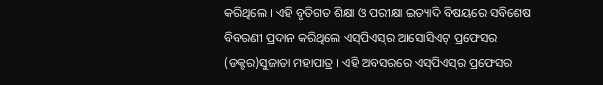କରିଥିଲେ । ଏହି ବୃତିଗତ ଶିକ୍ଷା ଓ ପରୀକ୍ଷା ଇତ୍ୟାଦି ବିଷୟରେ ସବିଶେଷ ବିବରଣୀ ପ୍ରଦାନ କରିଥିଲେ ଏସ୍‌ପିଏସ୍‌ର ଆସୋସିଏଟ୍ ପ୍ରଫେସର (ଡକ୍ଟର)ସୁଜାତା ମହାପାତ୍ର । ଏହି ଅବସରରେ ଏସ୍‌ପିଏସ୍‌ର ପ୍ରଫେସର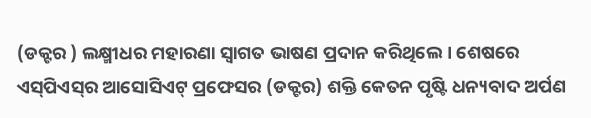(ଡକ୍ଟର ) ଲକ୍ଷ୍ମୀଧର ମହାରଣା ସ୍ୱାଗତ ଭାଷଣ ପ୍ରଦାନ କରିଥିଲେ । ଶେଷରେ ଏସ୍‌ପିଏସ୍‌ର ଆସୋସିଏଟ୍ ପ୍ରଫେସର (ଡକ୍ଟର) ଶକ୍ତି କେତନ ପୃଷ୍ଟି ଧନ୍ୟବାଦ ଅର୍ପଣ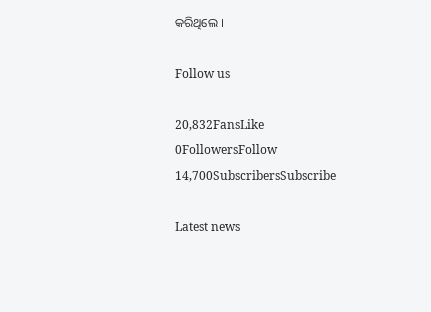କରିଥିଲେ ।

Follow us

20,832FansLike
0FollowersFollow
14,700SubscribersSubscribe

Latest news